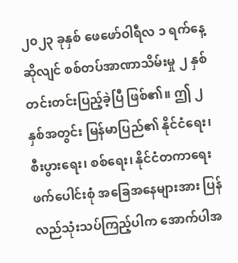၂၀၂၃ ခုနှစ် ဖေဖော်ဝါရီလ ၁ ရက်နေ့ဆိုလျင် စစ်တပ်အာဏာသိမ်းမှု ၂ နှစ် တင်းတင်းပြည့်ခဲ့ပြီ ဖြစ်၏။ ဤ ၂ နှစ်အတွင်း မြန်မာပြည်၏ နိုင်ငံရေး၊ စီးပွားရေး၊ စစ်ရေး၊ နိုင်ငံတကာရေး ဖက်ပေါင်းစုံ အခြေအနေများအား ပြန်လည်သုံးသပ်ကြည့်ပါက အောက်ပါအ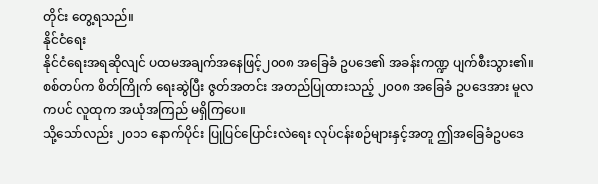တိုင်း တွေ့ရသည်။
နိုင်ငံရေး
နိုင်ငံရေးအရဆိုလျင် ပထမအချက်အနေဖြင့်၂၀၀၈ အခြေခံ ဥပဒေ၏ အခန်းကဏ္ဍ ပျက်စီးသွား၏။ စစ်တပ်က စိတ်ကြိုက် ရေးဆွဲပြီး ဇွတ်အတင်း အတည်ပြုထားသည့် ၂၀၀၈ အခြေခံ ဥပဒေအား မူလကပင် လူထုက အယုံအကြည် မရှိကြပေ။
သို့သော်လည်း ၂၀၁၁ နောက်ပိုင်း ပြုပြင်ပြောင်းလဲရေး လုပ်ငန်းစဉ်များနှင့်အတူ ဤအခြေခံဥပဒေ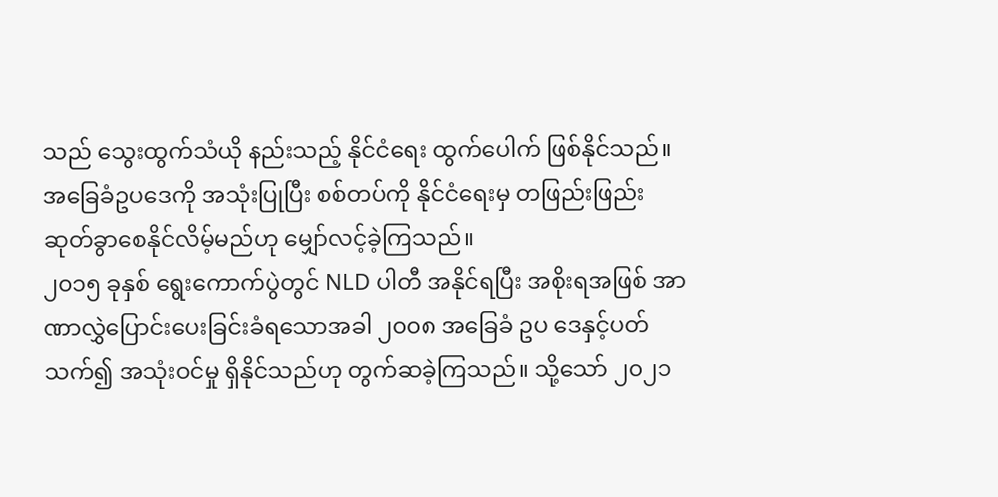သည် သွေးထွက်သံယို နည်းသည့် နိုင်ငံရေး ထွက်ပေါက် ဖြစ်နိုင်သည်။ အခြေခံဥပဒေကို အသုံးပြုပြီး စစ်တပ်ကို နိုင်ငံရေးမှ တဖြည်းဖြည်း ဆုတ်ခွာစေနိုင်လိမ့်မည်ဟု မျှော်လင့်ခဲ့ကြသည်။
၂၀၁၅ ခုနှစ် ရွေးကောက်ပွဲတွင် NLD ပါတီ အနိုင်ရပြီး အစိုးရအဖြစ် အာဏာလွှဲပြောင်းပေးခြင်းခံရသောအခါ ၂၀၀၈ အခြေခံ ဥပ ဒေနှင့်ပတ်သက်၍ အသုံးဝင်မှု ရှိနိုင်သည်ဟု တွက်ဆခဲ့ကြသည်။ သို့သော် ၂၀၂၁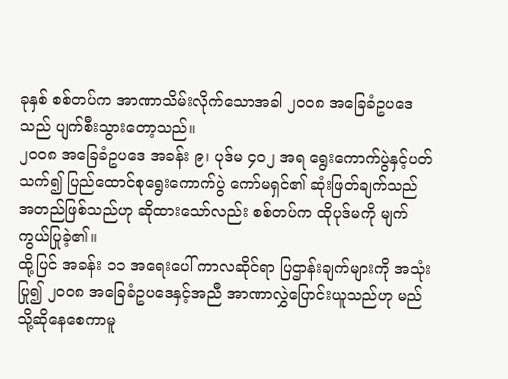ခုနှစ် စစ်တပ်က အာဏာသိမ်းလိုက်သောအခါ ၂၀၀၈ အခြေခံဥပဒေသည် ပျက်စီးသွားတော့သည်။
၂၀၀၈ အခြေခံဥပဒေ အခန်း ၉၊ ပုဒ်မ ၄၀၂ အရ ရွေးကောက်ပွဲနှင့်ပတ်သက်၍ ပြည်ထောင်စုရွေးကောက်ပွဲ ကော်မရှင်၏ ဆုံးဖြတ်ချက်သည် အတည်ဖြစ်သည်ဟု ဆိုထားသော်လည်း စစ်တပ်က ထိုပုဒ်မကို မျက်ကွယ်ပြုခဲ့၏။
ထို့ပြင် အခန်း ၁၁ အရေးပေါ် ကာလဆိုင်ရာ ပြဌာန်းချက်များကို အသုံးပြု၍ ၂၀၀၈ အခြေခံဥပဒေနှင့်အညီ အာဏာလွှဲပြောင်းယူသည်ဟု မည်သို့ဆိုနေစေကာမူ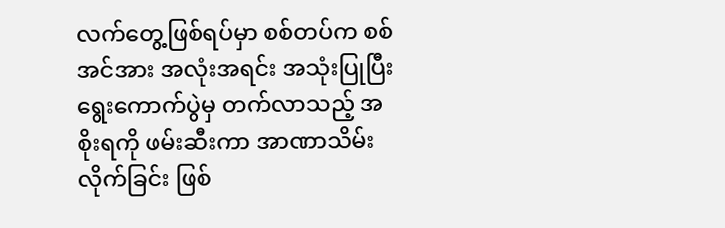လက်တွေ့ဖြစ်ရပ်မှာ စစ်တပ်က စစ်အင်အား အလုံးအရင်း အသုံးပြုပြီး ရွေးကောက်ပွဲမှ တက်လာသည့် အစိုးရကို ဖမ်းဆီးကာ အာဏာသိမ်းလိုက်ခြင်း ဖြစ်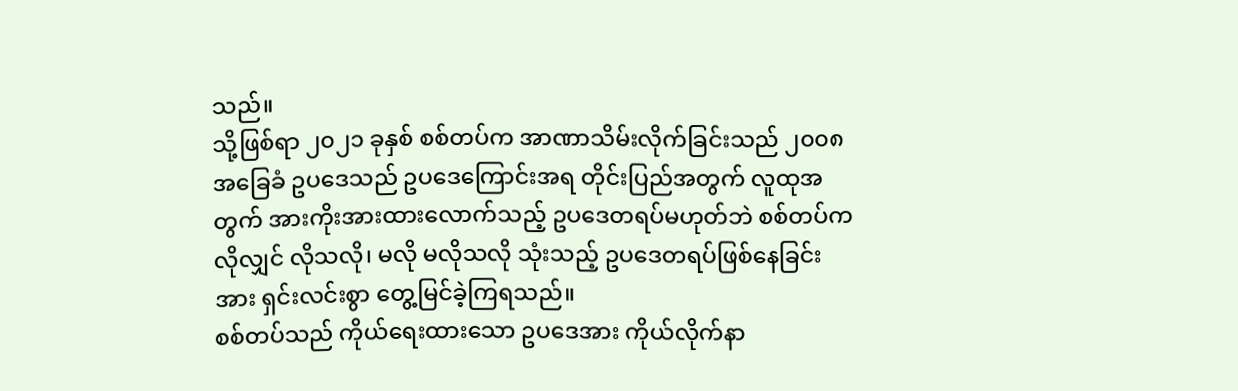သည်။
သို့ဖြစ်ရာ ၂၀၂၁ ခုနှစ် စစ်တပ်က အာဏာသိမ်းလိုက်ခြင်းသည် ၂၀၀၈ အခြေခံ ဥပဒေသည် ဥပဒေကြောင်းအရ တိုင်းပြည်အတွက် လူထုအတွက် အားကိုးအားထားလောက်သည့် ဥပဒေတရပ်မဟုတ်ဘဲ စစ်တပ်က လိုလျှင် လိုသလို၊ မလို မလိုသလို သုံးသည့် ဥပဒေတရပ်ဖြစ်နေခြင်းအား ရှင်းလင်းစွာ တွေ့မြင်ခဲ့ကြရသည်။
စစ်တပ်သည် ကိုယ်ရေးထားသော ဥပဒေအား ကိုယ်လိုက်နာ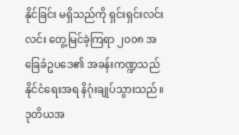နိုင်ခြင်း မရှိသည်ကို ရှင်းရှင်းလင်းလင်း တွေ့မြင်ခဲ့ကြရာ ၂၀၀၈ အခြေခံဥပဒေ၏ အခန်းကဏ္ဍသည် နိုင်ငံရေးအရ နိဂုံးချုပ်သွားသည်။
ဒုတိယအ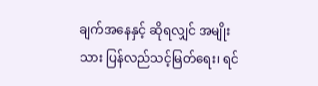ချက်အနေနှင့် ဆိုရလျှင် အမျိုးသား ပြန်လည်သင့်မြတ်ရေး၊ ရင်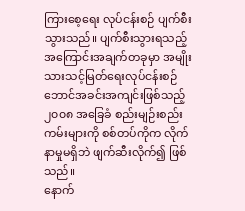ကြားစေ့ရေး လုပ်ငန်းစဉ် ပျက်စီးသွားသည်။ ပျက်စီးသွားရသည့် အကြောင်းအချက်တခုမှာ အမျိုးသားသင့်မြတ်ရေးလုပ်ငန်းစဉ် ဘောင်အခင်းအကျင်းဖြစ်သည့် ၂၀၀၈ အခြေခံ စည်းမျဉ်းစည်းကမ်းများကို စစ်တပ်ကိုက လိုက်နာမှုမရှိဘဲ ဖျက်ဆီးလိုက်၍ ဖြစ်သည်။
နောက်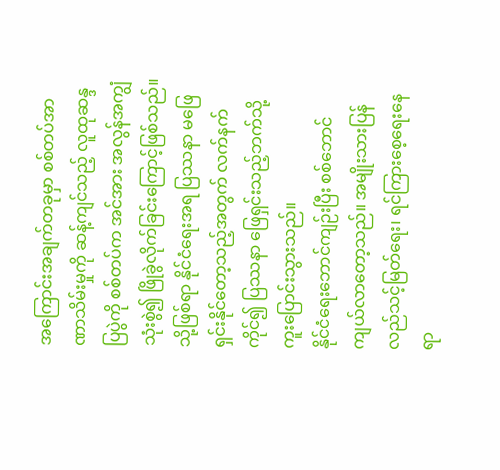အကြောင်းအချက်တခုမှာ စစ်တပ်အာဏာသိမ်းမှုကို ဆန့်ကျင်သည့် လူထုဆန္ဒပြပွဲကို စစ်တပ်က အင်အား အလွန်အကျွံသုံးစွဲ၍ ဖြိုခွဲလိုက်ခြင်းကြောင့်ဖြစ်သည်။ သို့ဖြစ်ရာ နိုင်ငံရေးအရ ပြဿနာ မဖြေရှင်းနိုင်တော့သည့်အတွက် လက်နက်ကိုင်၍ ပြဿနာ ဖြေရှင်းသည့်ဘက်သို့ ကူးပြောင်းသွားသည်။
နိုင်ငံရေးဘောင်ကျဉ်းပြီး စစ်ဘောင်ကျယ်လာတော့သည်။ အမျိုးသားပြန်လည်သင့်မြတ်ရေး၊ ရင်ကြားစေ့ရေးနေရာ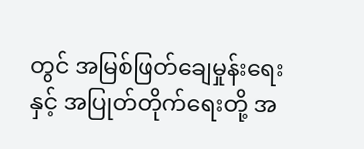တွင် အမြစ်ဖြတ်ချေမှုန်းရေးနှင့် အပြုတ်တိုက်ရေးတို့ အ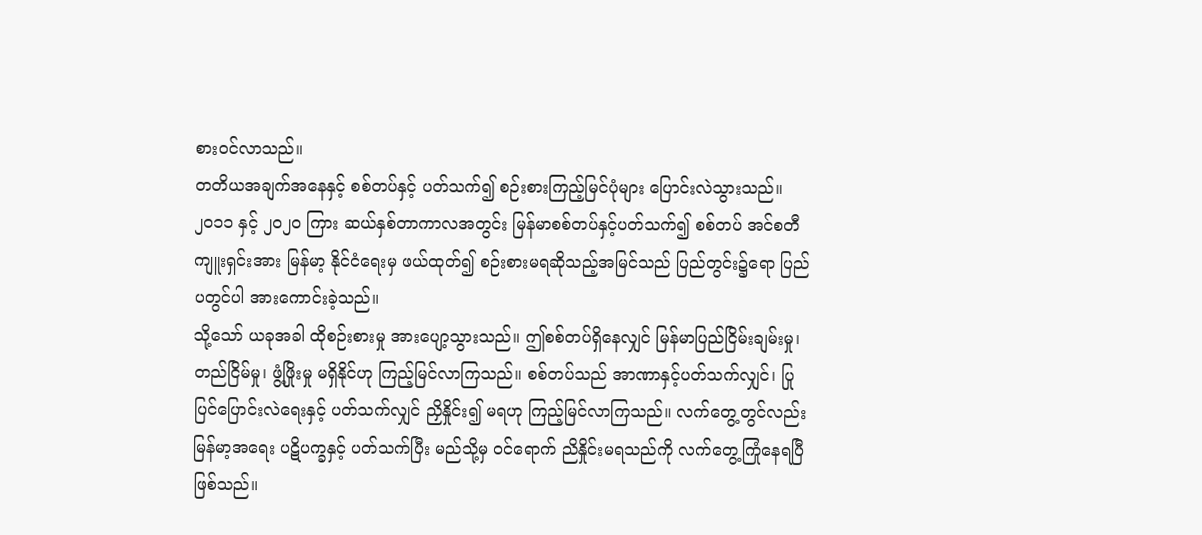စားဝင်လာသည်။
တတိယအချက်အနေနှင့် စစ်တပ်နှင့် ပတ်သက်၍ စဉ်းစားကြည့်မြင်ပုံများ ပြောင်းလဲသွားသည်။ ၂၀၁၁ နှင့် ၂၀၂၀ ကြား ဆယ်နှစ်တာကာလအတွင်း မြန်မာစစ်တပ်နှင့်ပတ်သက်၍ စစ်တပ် အင်စတီကျူးရှင်းအား မြန်မာ့ နိုင်ငံရေးမှ ဖယ်ထုတ်၍ စဉ်းစားမရဆိုသည့်အမြင်သည် ပြည်တွင်း၌ရော ပြည်ပတွင်ပါ အားကောင်းခဲ့သည်။
သို့သော် ယခုအခါ ထိုစဉ်းစားမှု အားပျော့သွားသည်။ ဤစစ်တပ်ရှိနေလျှင် မြန်မာပြည်ငြိမ်းချမ်းမှု၊ တည်ငြိမ်မှု၊ ဖွံ့ဖြိုးမှု မရှိနိုင်ဟု ကြည့်မြင်လာကြသည်။ စစ်တပ်သည် အာဏာနှင့်ပတ်သက်လျှင်၊ ပြုပြင်ပြောင်းလဲရေးနှင့် ပတ်သက်လျှင် ညှိနှိုင်း၍ မရဟု ကြည့်မြင်လာကြသည်။ လက်တွေ့တွင်လည်း မြန်မာ့အရေး ပဋိပက္ခနှင့် ပတ်သက်ပြီး မည်သို့မှ ဝင်ရောက် ညိနှိုင်းမရသည်ကို လက်တွေ့ကြုံနေရပြီ ဖြစ်သည်။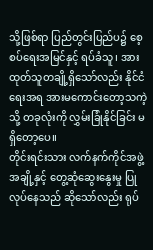သို့ဖြစ်ရာ ပြည်တွင်းပြည်ပ၌ စေ့စပ်ရေးအမြင်နှင့် ရပ်ခံသူ၊ အားထုတ်သူတချို့ရှိသော်လည်း နိုင်ငံရေးအရ အားမကောင်းတော့သကဲ့သို့ တခုလုံးကို လွှမ်းခြုံနိုင်ခြင်း မရှိတော့ပေ။
တိုင်းရင်းသား လက်နက်ကိုင်အဖွဲ့အချို့နှင့် တွေ့ဆုံဆွေးနွေးမှု ပြုလုပ်နေသည် ဆိုသော်လည်း ရုပ်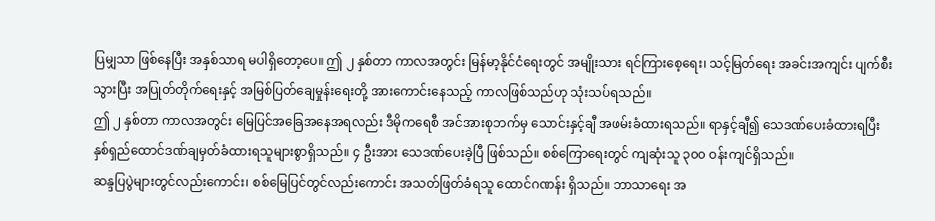ပြမျှသာ ဖြစ်နေပြီး အနှစ်သာရ မပါရှိတော့ပေ။ ဤ ၂ နှစ်တာ ကာလအတွင်း မြန်မာ့နိုင်ငံရေးတွင် အမျိုးသား ရင်ကြားစေ့ရေး၊ သင့်မြတ်ရေး အခင်းအကျင်း ပျက်စီးသွားပြီး အပြုတ်တိုက်ရေးနှင့် အမြစ်ပြတ်ချေမှုန်းရေးတို့ အားကောင်းနေသည့် ကာလဖြစ်သည်ဟု သုံးသပ်ရသည်။
ဤ ၂ နှစ်တာ ကာလအတွင်း မြေပြင်အခြေအနေအရလည်း ဒီမိုကရေစီ အင်အားစုဘက်မှ သောင်းနှင့်ချီ အဖမ်းခံထားရသည်။ ရာနှင့်ချီ၍ သေဒဏ်ပေးခံထားရပြီး နှစ်ရှည်ထောင်ဒဏ်ချမှတ်ခံထားရသူများစွာရှိသည်။ ၄ ဦးအား သေဒဏ်ပေးခဲ့ပြီ ဖြစ်သည်။ စစ်ကြောရေးတွင် ကျဆုံးသူ ၃၀၀ ဝန်းကျင်ရှိသည်။
ဆန္ဒပြပွဲများတွင်လည်းကောင်း၊ စစ်မြေပြင်တွင်လည်းကောင်း အသတ်ဖြတ်ခံရသူ ထောင်ဂဏန်း ရှိသည်။ ဘာသာရေး အ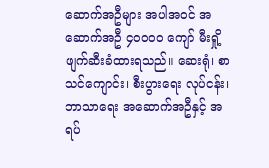ဆောက်အဦများ အပါအဝင် အဆောက်အဦ ၄၀၀၀၀ ကျော် မီးရှို့ဖျက်ဆီးခံထားရသည်။ ဆေးရုံ၊ စာသင်ကျောင်း၊ စီးပွားရေး လုပ်ငန်း၊ ဘာသာရေး အဆောက်အဦနှင့် အရပ်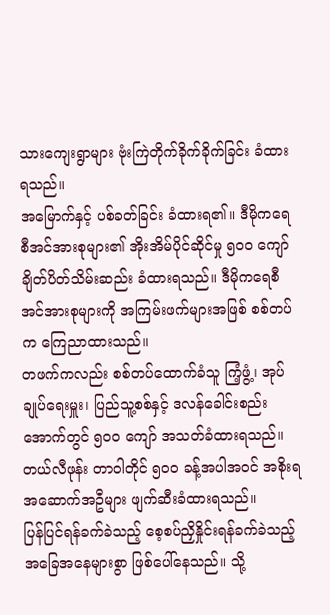သားကျေးရွာများ ဗုံးကြဲတိုက်ခိုက်ခိုက်ခြင်း ခံထားရသည်။
အမြောက်နှင့် ပစ်ခတ်ခြင်း ခံထားရ၏။ ဒီမိုကရေစီအင်အားစုများ၏ အိုးအိမ်ပိုင်ဆိုင်မှု ၅၀၀ ကျော် ချိတ်ပိတ်သိမ်းဆည်း ခံထားရသည်။ ဒီမိုကရေစီအင်အားစုများကို အကြမ်းဖက်များအဖြစ် စစ်တပ်က ကြေညာထားသည်။
တဖက်ကလည်း စစ်တပ်ထောက်ခံသူ ကြံ့ဖွံ့၊ အုပ်ချုပ်ရေးမှူး၊ ပြည်သူ့စစ်နှင့် ဒလန်ခေါင်းစည်းအောက်တွင် ၅၀၀ ကျော် အသတ်ခံထားရသည်။ တယ်လီဖုန်း တာဝါတိုင် ၅၀၀ ခန့်အပါအဝင် အစိုးရ အဆောက်အဦများ ဖျက်ဆီးခံထားရသည်။
ပြန်ပြင်ရန်ခက်ခဲသည့် စေ့စပ်ညှိနှိုင်းရန်ခက်ခဲသည့် အခြေအနေများစွာ ဖြစ်ပေါ်နေသည်။ သို့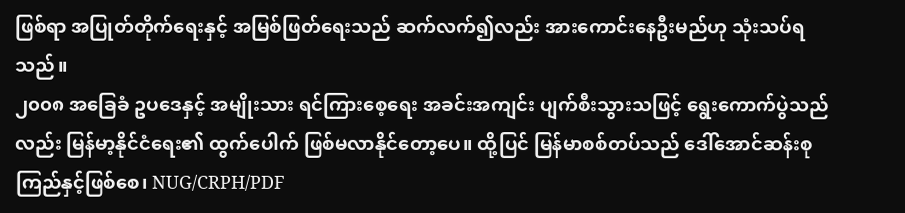ဖြစ်ရာ အပြုတ်တိုက်ရေးနှင့် အမြစ်ဖြတ်ရေးသည် ဆက်လက်၍လည်း အားကောင်းနေဦးမည်ဟု သုံးသပ်ရသည်။
၂၀၀၈ အခြေခံ ဥပဒေနှင့် အမျိုးသား ရင်ကြားစေ့ရေး အခင်းအကျင်း ပျက်စီးသွားသဖြင့် ရွေးကောက်ပွဲသည်လည်း မြန်မာ့နိုင်ငံရေး၏ ထွက်ပေါက် ဖြစ်မလာနိုင်တော့ပေ။ ထို့ပြင် မြန်မာစစ်တပ်သည် ဒေါ်အောင်ဆန်းစုကြည်နှင့်ဖြစ်စေ၊ NUG/CRPH/PDF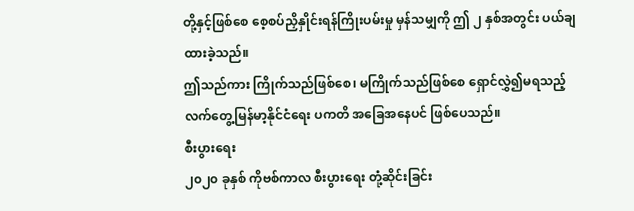တို့နှင့်ဖြစ်စေ စေ့စပ်ညှိနှိုင်းရန်ကြိုးပမ်းမှု မှန်သမျှကို ဤ ၂ နှစ်အတွင်း ပယ်ချထားခဲ့သည်။
ဤသည်ကား ကြိုက်သည်ဖြစ်စေ၊ မကြိုက်သည်ဖြစ်စေ ရှောင်လွှဲ၍မရသည့် လက်တွေ့မြန်မာ့နိုင်ငံရေး ပကတိ အခြေအနေပင် ဖြစ်ပေသည်။
စီးပွားရေး
၂၀၂၀ ခုနှစ် ကိုဗစ်ကာလ စီးပွားရေး တုံ့ဆိုင်းခြင်း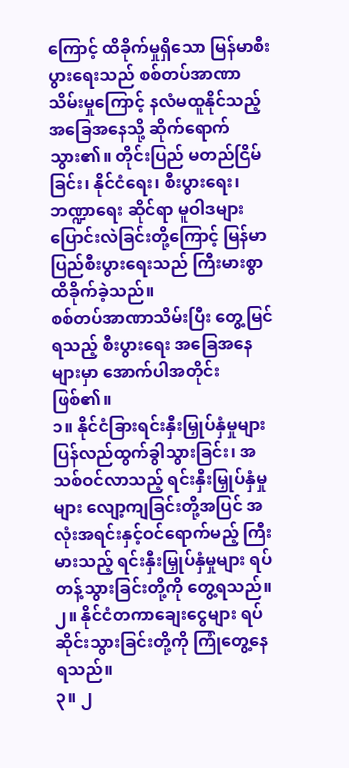ကြောင့် ထိခိုက်မှုရှိသော မြန်မာစီးပွားရေးသည် စစ်တပ်အာဏာသိမ်းမှုကြောင့် နလံမထူနိုင်သည့် အခြေအနေသို့ ဆိုက်ရောက်သွား၏။ တိုင်းပြည် မတည်ငြိမ်ခြင်း၊ နိုင်ငံရေး၊ စီးပွားရေး၊ ဘဏ္ဍာရေး ဆိုင်ရာ မူဝါဒများ ပြောင်းလဲခြင်းတို့ကြောင့် မြန်မာပြည်စီးပွားရေးသည် ကြီးမားစွာ ထိခိုက်ခဲ့သည်။
စစ်တပ်အာဏာသိမ်းပြီး တွေ့မြင်ရသည့် စီးပွားရေး အခြေအနေများမှာ အောက်ပါအတိုင်းဖြစ်၏။
၁။ နိုင်ငံခြားရင်းနှီးမြှုပ်နှံမှုများ ပြန်လည်ထွက်ခွါသွားခြင်း၊ အသစ်ဝင်လာသည့် ရင်းနှီးမြှုပ်နှံမှုများ လျော့ကျခြင်းတို့အပြင် အလုံးအရင်းနှင့်ဝင်ရောက်မည့် ကြီးမားသည့် ရင်းနှီးမြှုပ်နှံမှုများ ရပ်တန့်သွားခြင်းတို့ကို တွေ့ရသည်။
၂။ နိုင်ငံတကာချေးငွေများ ရပ်ဆိုင်းသွားခြင်းတို့ကို ကြုံတွေ့နေရသည်။
၃။ ၂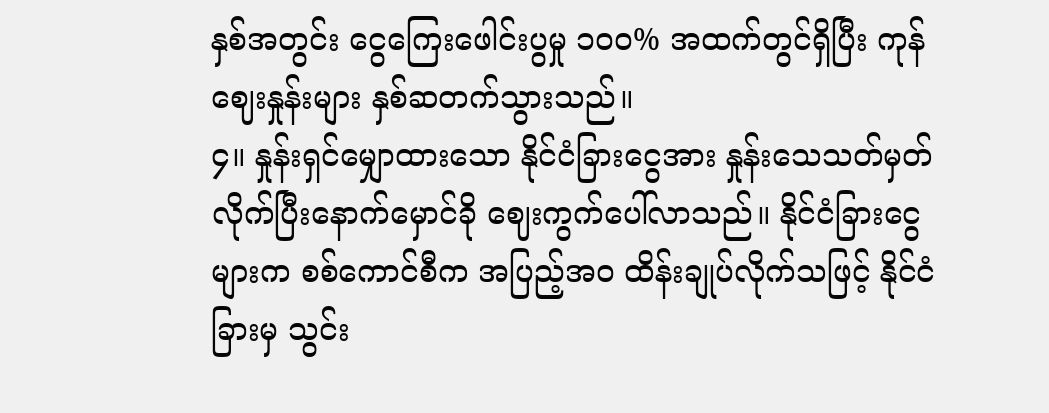နှစ်အတွင်း ငွေကြေးဖေါင်းပွမှု ၁၀၀% အထက်တွင်ရှိပြီး ကုန်ဈေးနှုန်းများ နှစ်ဆတက်သွားသည်။
၄။ နှုန်းရှင်မျှောထားသော နိုင်ငံခြားငွေအား နှုန်းသေသတ်မှတ်လိုက်ပြီးနောက်မှောင်ခို ဈေးကွက်ပေါ်လာသည်။ နိုင်ငံခြားငွေများက စစ်ကောင်စီက အပြည့်အဝ ထိန်းချုပ်လိုက်သဖြင့် နိုင်ငံခြားမှ သွင်း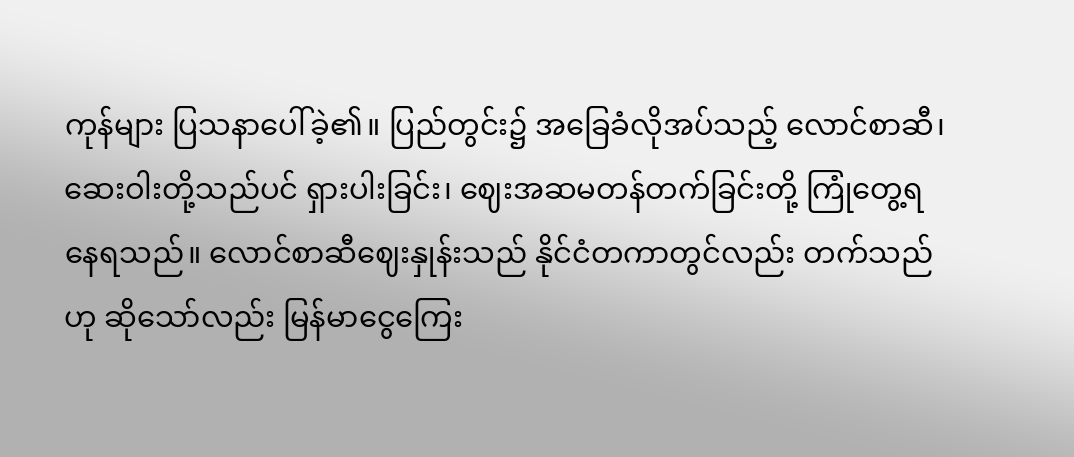ကုန်များ ပြသနာပေါ်ခဲ့၏။ ပြည်တွင်း၌ အခြေခံလိုအပ်သည့် လောင်စာဆီ၊ ဆေးဝါးတို့သည်ပင် ရှားပါးခြင်း၊ ဈေးအဆမတန်တက်ခြင်းတို့ ကြုံတွေ့ရနေရသည်။ လောင်စာဆီဈေးနှုန်းသည် နိုင်ငံတကာတွင်လည်း တက်သည်ဟု ဆိုသော်လည်း မြန်မာငွေကြေး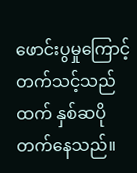ဖောင်းပွမှုကြောင့် တက်သင့်သည်ထက် နှစ်ဆပိုတက်နေသည်။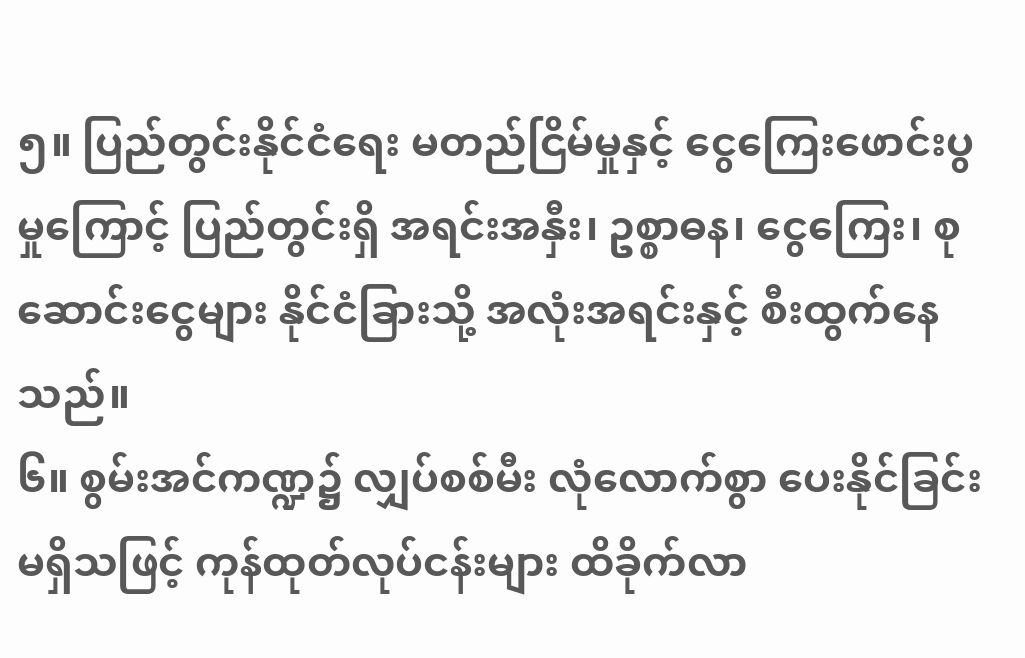၅။ ပြည်တွင်းနိုင်ငံရေး မတည်ငြိမ်မှုနှင့် ငွေကြေးဖောင်းပွမှုကြောင့် ပြည်တွင်းရှိ အရင်းအနှီး၊ ဥစ္စာဓန၊ ငွေကြေး၊ စုဆောင်းငွေများ နိုင်ငံခြားသို့ အလုံးအရင်းနှင့် စီးထွက်နေသည်။
၆။ စွမ်းအင်ကဏ္ဍ၌ လျှပ်စစ်မီး လုံလောက်စွာ ပေးနိုင်ခြင်း မရှိသဖြင့် ကုန်ထုတ်လုပ်ငန်းများ ထိခိုက်လာ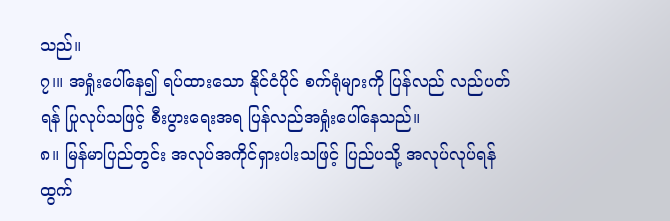သည်။
၇၊။ အရှုံးပေါ်နေ၍ ရပ်ထားသော နိုင်ငံပိုင် စက်ရုံများကို ပြန်လည် လည်ပတ်ရန် ပြုလုပ်သဖြင့် စီးပွားရေးအရ ပြန်လည်အရှုံးပေါ်နေသည်။
၈။ မြန်မာပြည်တွင်း အလုပ်အကိုင်ရှားပါးသဖြင့် ပြည်ပသို့ အလုပ်လုပ်ရန် ထွက်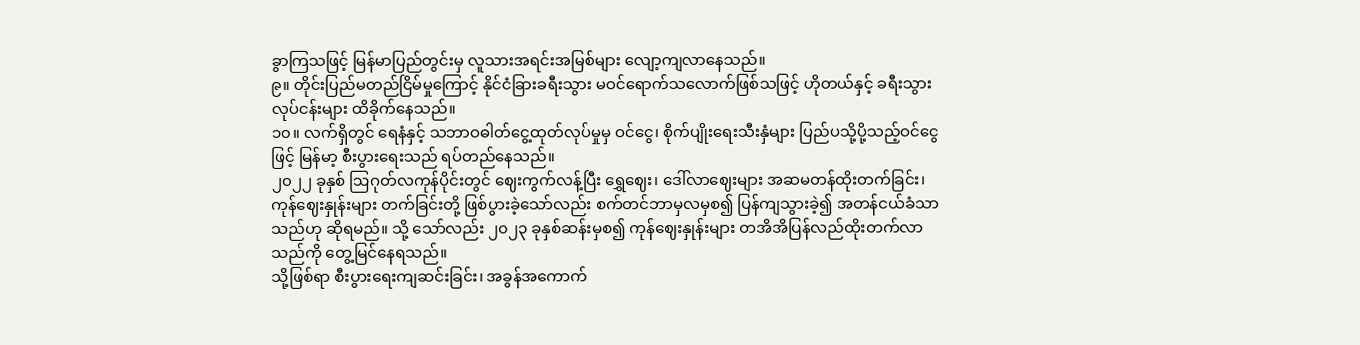ခွာကြသဖြင့် မြန်မာပြည်တွင်းမှ လူသားအရင်းအမြစ်များ လျော့ကျလာနေသည်။
၉။ တိုင်းပြည်မတည်ငြိမ်မှုကြောင့် နိုင်ငံခြားခရီးသွား မဝင်ရောက်သလောက်ဖြစ်သဖြင့် ဟိုတယ်နှင့် ခရီးသွားလုပ်ငန်းများ ထိခိုက်နေသည်။
၁၀။ လက်ရှိတွင် ရေနံနှင့် သဘာဝဓါတ်ငွေ့ထုတ်လုပ်မှုမှ ဝင်ငွေ၊ စိုက်ပျိုးရေးသီးနှံများ ပြည်ပသို့ပို့သည့်ဝင်ငွေဖြင့် မြန်မာ့ စီးပွားရေးသည် ရပ်တည်နေသည်။
၂၀၂၂ ခုနှစ် ဩဂုတ်လကုန်ပိုင်းတွင် ဈေးကွက်လန့်ပြီး ရွှေဈေး၊ ဒေါ်လာဈေးများ အဆမတန်ထိုးတက်ခြင်း၊ ကုန်ဈေးနှုန်းများ တက်ခြင်းတို့ ဖြစ်ပွားခဲ့သော်လည်း စက်တင်ဘာမှလမှစ၍ ပြန်ကျသွားခဲ့၍ အတန်ငယ်ခံသာသည်ဟု ဆိုရမည်။ သို့ သော်လည်း ၂၀၂၃ ခုနှစ်ဆန်းမှစ၍ ကုန်ဈေးနှုန်းများ တအိအိပြန်လည်ထိုးတက်လာသည်ကို တွေ့မြင်နေရသည်။
သို့ဖြစ်ရာ စီးပွားရေးကျဆင်းခြင်း၊ အခွန်အကောက်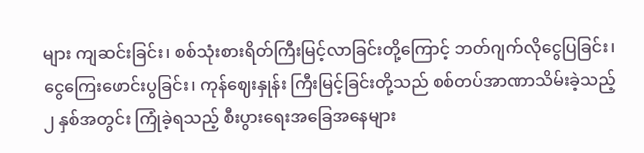များ ကျဆင်းခြင်း၊ စစ်သုံးစားရိတ်ကြီးမြင့်လာခြင်းတို့ကြောင့် ဘတ်ဂျက်လိုငွေပြခြင်း၊ ငွေကြေးဖောင်းပွခြင်း၊ ကုန်ဈေးနှုန်း ကြီးမြင့်ခြင်းတို့သည် စစ်တပ်အာဏာသိမ်းခဲ့သည့် ၂ နှစ်အတွင်း ကြုံခဲ့ရသည့် စီးပွားရေးအခြေအနေများ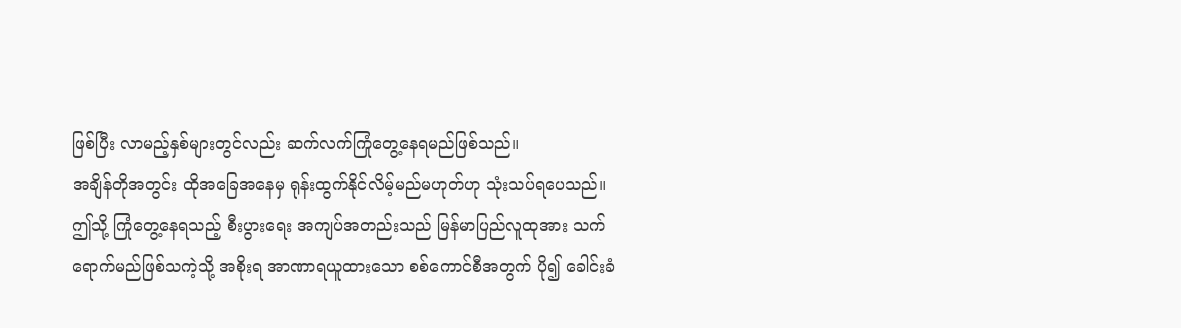ဖြစ်ပြီး လာမည့်နှစ်များတွင်လည်း ဆက်လက်ကြုံတွေ့နေရမည်ဖြစ်သည်။
အချိန်တိုအတွင်း ထိုအခြေအနေမှ ရုန်းထွက်နိုင်လိမ့်မည်မဟုတ်ဟု သုံးသပ်ရပေသည်။ ဤသို့ ကြုံတွေ့နေရသည့် စီးပွားရေး အကျပ်အတည်းသည် မြန်မာပြည်လူထုအား သက်ရောက်မည်ဖြစ်သကဲ့သို့ အစိုးရ အာဏာရယူထားသော စစ်ကောင်စီအတွက် ပို၍ ခေါင်းခံ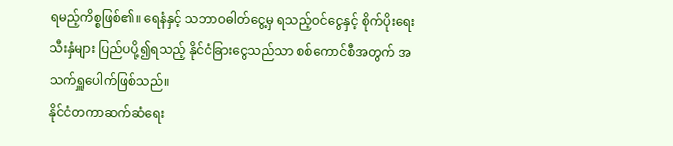ရမည့်ကိစ္စဖြစ်၏။ ရေနံနှင့် သဘာဝဓါတ်ငွေ့မှ ရသည့်ဝင်ငွေနှင့် စိုက်ပိုးရေးသီးနှံများ ပြည်ပပို့၍ရသည့် နိုင်ငံခြားငွေသည်သာ စစ်ကောင်စီအတွက် အသက်ရှူပေါက်ဖြစ်သည်။
နိုင်ငံတကာဆက်ဆံရေး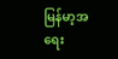မြန်မာ့အရေး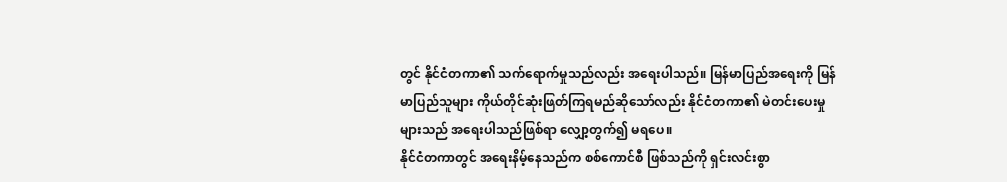တွင် နိုင်ငံတကာ၏ သက်ရောက်မှုသည်လည်း အရေးပါသည်။ မြန်မာပြည်အရေးကို မြန်မာပြည်သူများ ကိုယ်တိုင်ဆုံးဖြတ်ကြရမည်ဆိုသော်လည်း နိုင်ငံတကာ၏ မဲတင်းပေးမှုများသည် အရေးပါသည်ဖြစ်ရာ လျှော့တွက်၍ မရပေ။
နိုင်ငံတကာတွင် အရေးနိမ့်နေသည်က စစ်ကောင်စီ ဖြစ်သည်ကို ရှင်းလင်းစွာ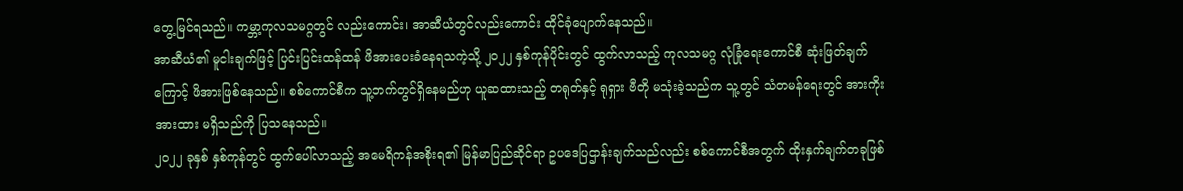တွေ့မြင်ရသည်။ ကမ္ဘာ့ကုလသမဂ္ဂတွင် လည်းကောင်း၊ အာဆီယံတွင်လည်းကောင်း ထိုင်ခုံပျောက်နေသည်။
အာဆီယံ၏ မူငါးချက်ဖြင့် ပြင်းပြင်းထန်ထန် ဖိအားပေးခံနေရသကဲ့သို့ ၂၀၂၂ နှစ်ကုန်ပိုင်းတွင် ထွက်လာသည့် ကုလသမဂ္ဂ လုံခြုံရေးကောင်စီ ဆုံးဖြတ်ချက်ကြောင့် ဖိအားဖြစ်နေသည်။ စစ်ကောင်စီက သူ့ဘက်တွင်ရှိနေမည်ဟု ယူဆထားသည့် တရုတ်နှင့် ရုရှား ဗီတို မသုံးခဲ့သည်က သူ့တွင် သံတမန်ရေးတွင် အားကိုးအားထား မရှိသည်ကို ပြသနေသည်။
၂၀၂၂ ခုနှစ် နှစ်ကုန်တွင် ထွက်ပေါ်လာသည့် အမေရိကန်အစိုးရ၏ မြန်မာပြည်ဆိုင်ရာ ဥပဒေပြဌာန်းချက်သည်လည်း စစ်ကောင်စီအတွက် ထိုးနှက်ချက်တခုဖြစ်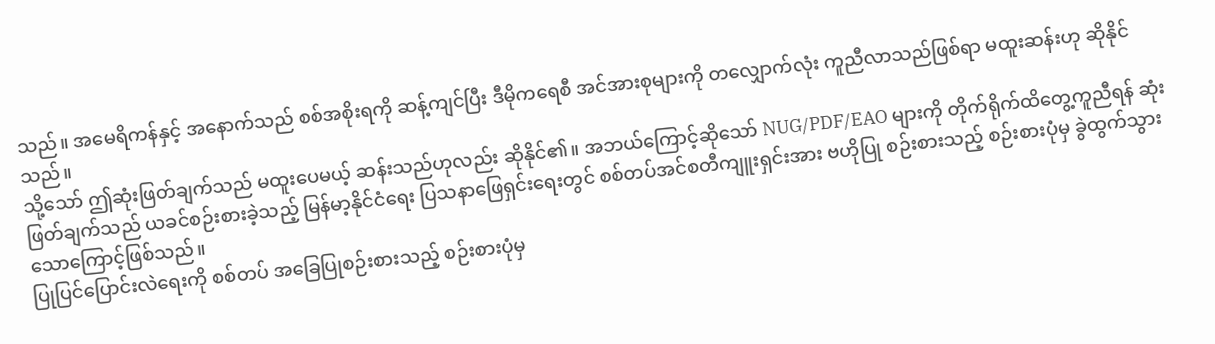သည်။ အမေရိကန်နှင့် အနောက်သည် စစ်အစိုးရကို ဆန့်ကျင်ပြီး ဒီမိုကရေစီ အင်အားစုများကို တလျှောက်လုံး ကူညီလာသည်ဖြစ်ရာ မထူးဆန်းဟု ဆိုနိုင်သည်။
သို့သော် ဤဆုံးဖြတ်ချက်သည် မထူးပေမယ့် ဆန်းသည်ဟုလည်း ဆိုနိုင်၏။ အဘယ်ကြောင့်ဆိုသော် NUG/PDF/EAO များကို တိုက်ရိုက်ထိတွေ့ကူညီရန် ဆုံးဖြတ်ချက်သည် ယခင်စဉ်းစားခဲ့သည့် မြန်မာ့နိုင်ငံရေး ပြသနာဖြေရှင်းရေးတွင် စစ်တပ်အင်စတီကျူးရှင်းအား ဗဟိုပြု စဉ်းစားသည့် စဉ်းစားပုံမှ ခွဲထွက်သွားသောကြောင့်ဖြစ်သည်။
ပြုပြင်ပြောင်းလဲရေးကို စစ်တပ် အခြေပြုစဉ်းစားသည့် စဉ်းစားပုံမှ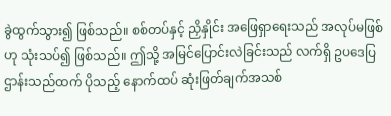ခွဲထွက်သွား၍ ဖြစ်သည်။ စစ်တပ်နှင့် ညှိနှိုင်း အဖြေရှာရေးသည် အလုပ်မဖြစ်ဟု သုံးသပ်၍ ဖြစ်သည်။ ဤသို့ အမြင်ပြောင်းလဲခြင်းသည် လက်ရှိ ဥပဒေပြဌာန်းသည်ထက် ပိုသည့် နောက်ထပ် ဆုံးဖြတ်ချက်အသစ်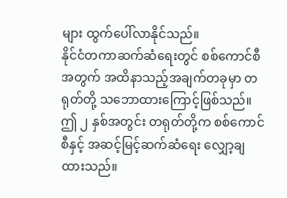များ ထွက်ပေါ်လာနိုင်သည်။
နိုင်ငံတကာဆက်ဆံရေးတွင် စစ်ကောင်စီအတွက် အထိနာသည့်အချက်တခုမှာ တရုတ်တို့ သဘောထားကြောင့်ဖြစ်သည်။
ဤ ၂ နှစ်အတွင်း တရုတ်တို့က စစ်ကောင်စီနှင့် အဆင့်မြင့်ဆက်ဆံရေး လျှော့ချထားသည်။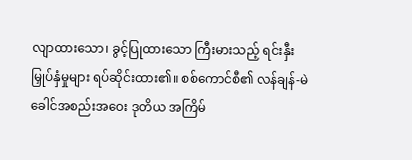လျာထားသော၊ ခွင့်ပြုထားသော ကြီးမားသည့် ရင်းနှီးမြှုပ်နှံမှုများ ရပ်ဆိုင်းထား၏။ စစ်ကောင်စီ၏ လန်ချန်-မဲခေါင်အစည်းအဝေး ဒုတိယ အကြိမ်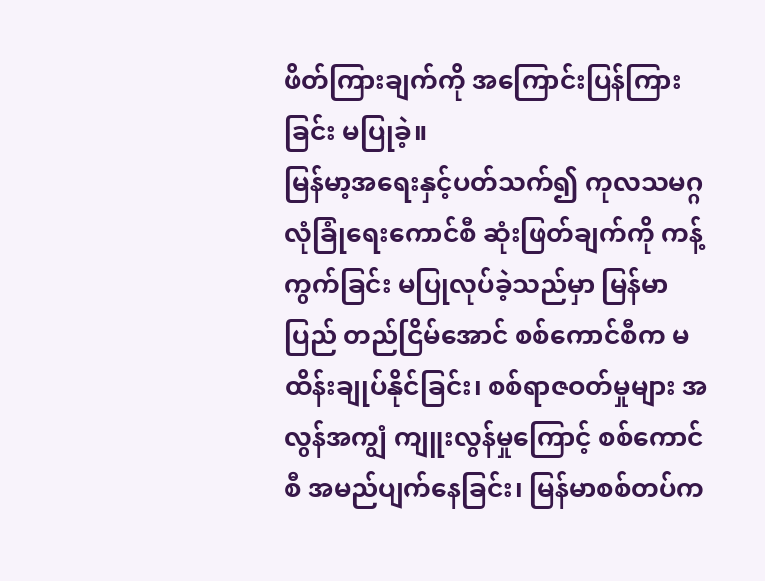ဖိတ်ကြားချက်ကို အကြောင်းပြန်ကြားခြင်း မပြုခဲ့။
မြန်မာ့အရေးနှင့်ပတ်သက်၍ ကုလသမဂ္ဂ လုံခြုံရေးကောင်စီ ဆုံးဖြတ်ချက်ကို ကန့်ကွက်ခြင်း မပြုလုပ်ခဲ့သည်မှာ မြန်မာပြည် တည်ငြိမ်အောင် စစ်ကောင်စီက မထိန်းချုပ်နိုင်ခြင်း၊ စစ်ရာဇဝတ်မှုများ အလွန်အကျွံ ကျူးလွန်မှုကြောင့် စစ်ကောင်စီ အမည်ပျက်နေခြင်း၊ မြန်မာစစ်တပ်က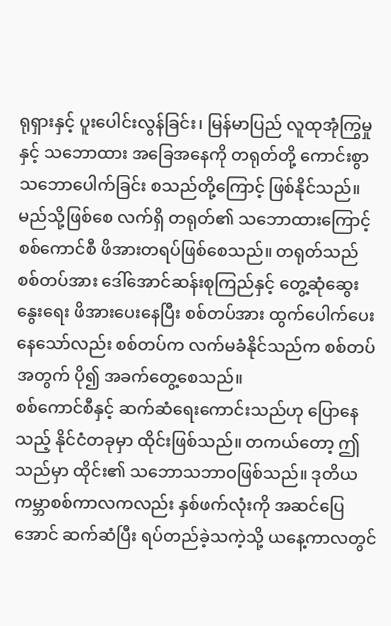ရုရှားနှင့် ပူးပေါင်းလွန်ခြင်း၊ မြန်မာပြည် လူထုအုံကြွမှုနှင့် သဘောထား အခြေအနေကို တရုတ်တို့ ကောင်းစွာ သဘောပေါက်ခြင်း စသည်တို့ကြောင့် ဖြစ်နိုင်သည်။
မည်သို့ဖြစ်စေ လက်ရှိ တရုတ်၏ သဘောထားကြောင့် စစ်ကောင်စီ ဖိအားတရပ်ဖြစ်စေသည်။ တရုတ်သည် စစ်တပ်အား ဒေါ်အောင်ဆန်းစုကြည်နှင့် တွေ့ဆုံဆွေးနွေးရေး ဖိအားပေးနေပြီး စစ်တပ်အား ထွက်ပေါက်ပေးနေသော်လည်း စစ်တပ်က လက်မခံနိုင်သည်က စစ်တပ်အတွက် ပို၍ အခက်တွေ့စေသည်။
စစ်ကောင်စီနှင့် ဆက်ဆံရေးကောင်းသည်ဟု ပြောနေသည့် နိုင်ငံတခုမှာ ထိုင်းဖြစ်သည်။ တကယ်တော့ ဤသည်မှာ ထိုင်း၏ သဘောသဘာဝဖြစ်သည်။ ဒုတိယကမ္ဘာစစ်ကာလကလည်း နှစ်ဖက်လုံးကို အဆင်ပြေအောင် ဆက်ဆံပြီး ရပ်တည်ခဲ့သကဲ့သို့ ယနေ့ကာလတွင်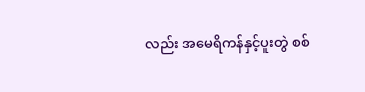လည်း အမေရိကန်နှင့်ပူးတွဲ စစ်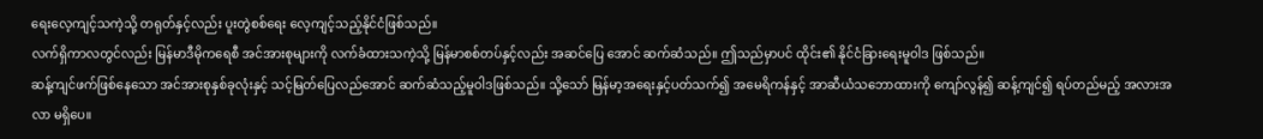ရေးလေ့ကျင့်သကဲ့သို့ တရုတ်နှင့်လည်း ပူးတွဲစစ်ရေး လေ့ကျင့်သည့်နိုင်ငံဖြစ်သည်။
လက်ရှိကာလတွင်လည်း မြန်မာဒီမိုကရေစီ အင်အားစုများကို လက်ခံထားသကဲ့သို့ မြန်မာစစ်တပ်နှင့်လည်း အဆင်ပြေ အောင် ဆက်ဆံသည်။ ဤသည်မှာပင် ထိုင်း၏ နိုင်ငံခြားရေးမူဝါဒ ဖြစ်သည်။
ဆန့်ကျင်ဖက်ဖြစ်နေသော အင်အားစုနှစ်ခုလုံးနှင့် သင့်မြတ်ပြေလည်အောင် ဆက်ဆံသည့်မူဝါဒဖြစ်သည်။ သို့သော် မြန်မာ့အရေးနှင့်ပတ်သက်၍ အမေရိကန်နှင့် အာဆီယံသဘောထားကို ကျော်လွန်၍ ဆန့်ကျင်၍ ရပ်တည်မည့် အလားအလာ မရှိပေ။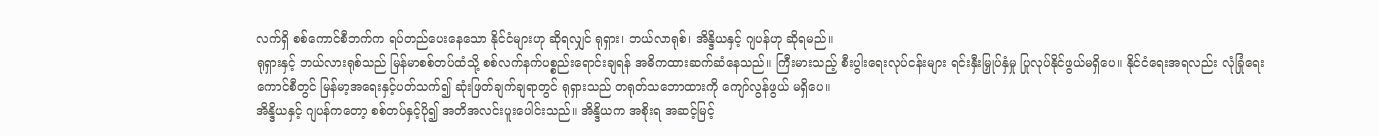လက်ရှိ စစ်ကောင်စီဘက်က ရပ်တည်ပေးနေသော နိုင်ငံများဟု ဆိုရလျှင် ရုရှား၊ ဘယ်လာရုစ်၊ အိန္ဒိယနှင့် ဂျပန်ဟု ဆိုရမည်။
ရုရှားနှင့် ဘယ်လားရုစ်သည် မြန်မာစစ်တပ်ထံသို့ စစ်လက်နက်ပစ္စည်းရောင်းချရန် အဓိကထားဆက်ဆံနေသည်။ ကြီးမားသည့် စီးပွါးရေးလုပ်ငန်းများ ရင်းနှီးမြှုပ်နှံမှု ပြုလုပ်နိုင်ဖွယ်မရှိပေ။ နိုင်ငံရေးအရလည်း လုံခြုံရေးကောင်စီတွင် မြန်မာ့အရေးနှင့်ပတ်သက်၍ ဆုံးဖြတ်ချက်ချရာတွင် ရုရှားသည် တရုတ်သဘောထားကို ကျော်လွန်ဖွယ် မရှိပေ။
အိန္ဒိယနှင့် ဂျပန်ကတော့ စစ်တပ်နှင့်ပို၍ အတိအလင်းပူးပေါင်းသည်။ အိန္ဒိယက အစိုးရ အဆင့်မြင့်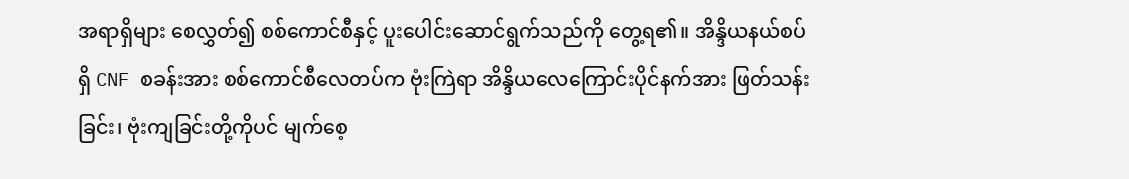အရာရှိများ စေလွှတ်၍ စစ်ကောင်စီနှင့် ပူးပေါင်းဆောင်ရွက်သည်ကို တွေ့ရ၏။ အိန္ဒိယနယ်စပ်ရှိ CNF စခန်းအား စစ်ကောင်စီလေတပ်က ဗုံးကြဲရာ အိန္ဒိယလေကြောင်းပိုင်နက်အား ဖြတ်သန်းခြင်း၊ ဗုံးကျခြင်းတို့ကိုပင် မျက်စေ့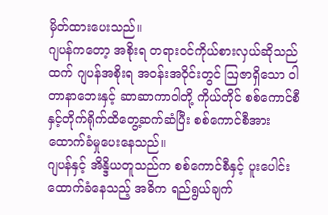မှိတ်ထားပေးသည်။
ဂျပန်ကတော့ အစိုးရ တရားဝင်ကိုယ်စားလှယ်ဆိုသည်ထက် ဂျပန်အစိုးရ အဝန်းအဝိုင်းတွင် ဩဇာရှိသော ဝါတာနာဘေးနှင့် ဆာဆာကာဝါတို့ ကိုယ်တိုင် စစ်ကောင်စီနှင့်တိုက်ရိုက်ထိတွေ့ဆက်ဆံပြီး စစ်ကောင်စီအား ထောက်ခံမှုပေးနေသည်။
ဂျပန်နှင့် အိန္ဒိယတူသည်က စစ်ကောင်စီနှင့် ပူးပေါင်းထောက်ခံနေသည့် အဓိက ရည်ရွယ်ချက်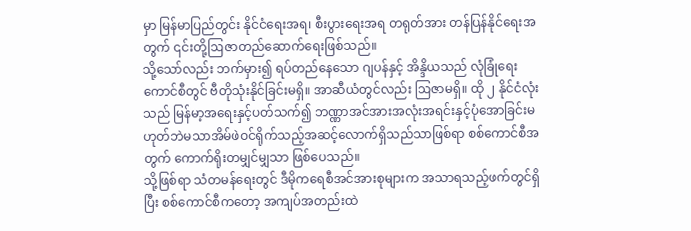မှာ မြန်မာပြည်တွင်း နိုင်ငံရေးအရ၊ စီးပွားရေးအရ တရုတ်အား တန်ပြန်နိုင်ရေးအတွက် ၎င်းတို့ဩဇာတည်ဆောက်ရေးဖြစ်သည်။
သို့သော်လည်း ဘက်မှား၍ ရပ်တည်နေသော ဂျပန်နှင့် အိန္ဒိယသည် လုံခြုံရေးကောင်စီတွင် ဗီတိုသုံးနိုင်ခြင်းမရှိ။ အာဆီယံတွင်လည်း ဩဇာမရှိ။ ထို ၂ နိုင်ငံလုံးသည် မြန်မာ့အရေးနှင့်ပတ်သက်၍ ဘဏ္ဏာအင်အားအလုံးအရင်းနှင့်ပုံအောခြင်းမဟုတ်ဘဲမသာအိမ်ဖဲဝင်ရိုက်သည့်အဆင့်လောက်ရှိသည်သာဖြစ်ရာ စစ်ကောင်စီအတွက် ကောက်ရိုးတမျှင်မျှသာ ဖြစ်ပေသည်။
သို့ဖြစ်ရာ သံတမန်ရေးတွင် ဒီမိုကရေစီအင်အားစုများက အသာရသည့်ဖက်တွင်ရှိပြီး စစ်ကောင်စီကတော့ အကျပ်အတည်းထဲ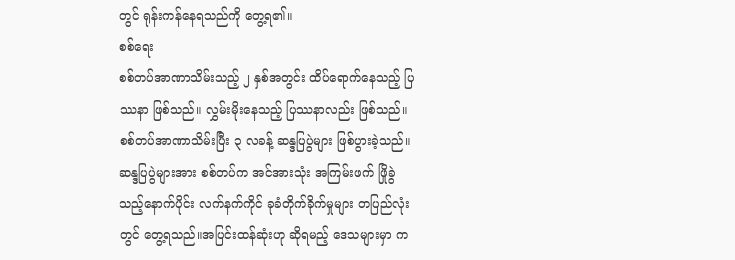တွင် ရုန်းကန်နေရသည်ကို တွေ့ရ၏။
စစ်ရေး
စစ်တပ်အာဏာသိမ်းသည့် ၂ နှစ်အတွင်း ထိပ်ရောက်နေသည့် ပြဿနာ ဖြစ်သည်။ လွှမ်းမိုးနေသည့် ပြဿနာလည်း ဖြစ်သည်။
စစ်တပ်အာဏာသိမ်းပြီး ၃ လခန့် ဆန္ဒပြပွဲများ ဖြစ်ပွားခဲ့သည်။ ဆန္ဒပြပွဲများအား စစ်တပ်က အင်အားသုံး အကြမ်းဖက် ဖြိုခွဲသည့်နောက်ပိုင်း လက်နက်ကိုင် ခုခံတိုက်ခိုက်မှုများ တပြည်လုံးတွင် တွေ့ရသည်။အပြင်းထန်ဆုံးဟု ဆိုရမည့် ဒေသများမှာ က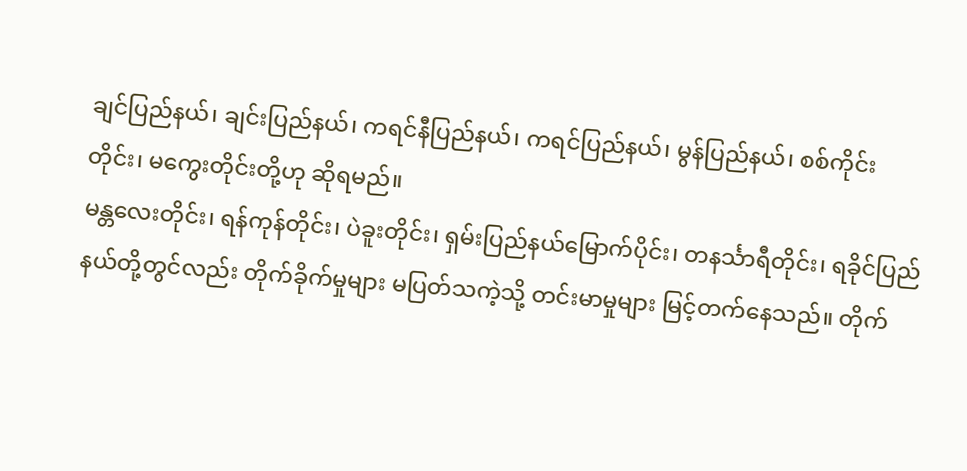ချင်ပြည်နယ်၊ ချင်းပြည်နယ်၊ ကရင်နီပြည်နယ်၊ ကရင်ပြည်နယ်၊ မွန်ပြည်နယ်၊ စစ်ကိုင်းတိုင်း၊ မကွေးတိုင်းတို့ဟု ဆိုရမည်။
မန္တလေးတိုင်း၊ ရန်ကုန်တိုင်း၊ ပဲခူးတိုင်း၊ ရှမ်းပြည်နယ်မြောက်ပိုင်း၊ တနင်္သာရီတိုင်း၊ ရခိုင်ပြည်နယ်တို့တွင်လည်း တိုက်ခိုက်မှုများ မပြတ်သကဲ့သို့ တင်းမာမှုများ မြင့်တက်နေသည်။ တိုက်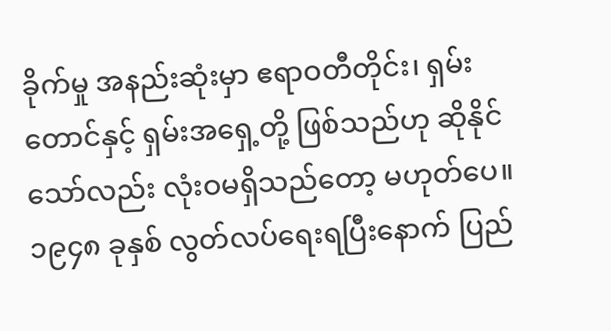ခိုက်မှု အနည်းဆုံးမှာ ဧရာဝတီတိုင်း၊ ရှမ်းတောင်နှင့် ရှမ်းအရှေ့တို့ ဖြစ်သည်ဟု ဆိုနိုင်သော်လည်း လုံးဝမရှိသည်တော့ မဟုတ်ပေ။
၁၉၄၈ ခုနှစ် လွတ်လပ်ရေးရပြီးနောက် ပြည်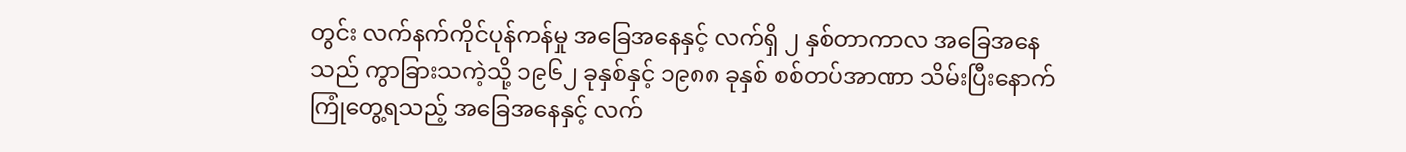တွင်း လက်နက်ကိုင်ပုန်ကန်မှု အခြေအနေနှင့် လက်ရှိ ၂ နှစ်တာကာလ အခြေအနေသည် ကွာခြားသကဲ့သို့ ၁၉၆၂ ခုနှစ်နှင့် ၁၉၈၈ ခုနှစ် စစ်တပ်အာဏာ သိမ်းပြီးနောက် ကြုံတွေ့ရသည့် အခြေအနေနှင့် လက်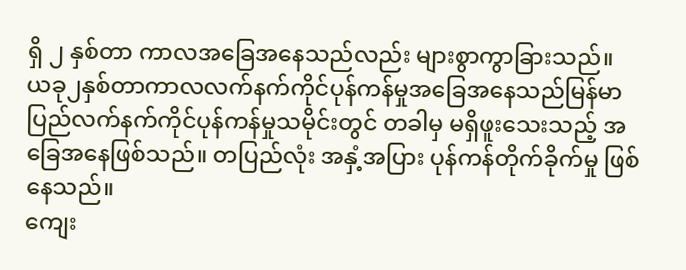ရှိ ၂ နှစ်တာ ကာလအခြေအနေသည်လည်း များစွာကွာခြားသည်။
ယခု၂နှစ်တာကာလလက်နက်ကိုင်ပုန်ကန်မှုအခြေအနေသည်မြန်မာပြည်လက်နက်ကိုင်ပုန်ကန်မှုသမိုင်းတွင် တခါမှ မရှိဖူးသေးသည့် အခြေအနေဖြစ်သည်။ တပြည်လုံး အနှံ့အပြား ပုန်ကန်တိုက်ခိုက်မှု ဖြစ်နေသည်။
ကျေး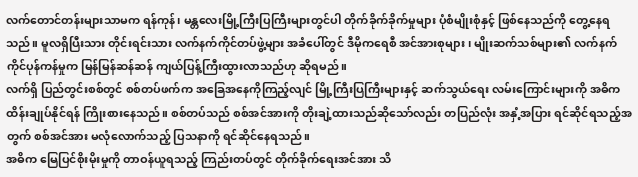လက်တောင်တန်းများသာမက ရန်ကုန်၊ မန္တလေးမြို့ကြီးပြကြီးများတွင်ပါ တိုက်ခိုက်ခိုက်မှုများ ပုံစံမျိုးစုံနှင့် ဖြစ်နေသည်ကို တွေ့နေရသည်။ မူလရှိပြီးသား တိုင်းရင်းသား လက်နက်ကိုင်တပ်ဖွဲ့များ အခံပေါ်တွင် ဒီမိုကရေစီ အင်အားစုများ၊ မျိုးဆက်သစ်များ၏ လက်နက်ကိုင်ပုန်ကန်မှုက မြန်မြန်ဆန်ဆန် ကျယ်ပြန့်ကြီးထွားလာသည်ဟု ဆိုရမည်။
လက်ရှိ ပြည်တွင်းစစ်တွင် စစ်တပ်ဖက်က အခြေအနေကိုကြည့်လျင် မြို့ကြီးပြကြီးများနှင့် ဆက်သွယ်ရေး လမ်းကြောင်းများကို အဓိက ထိန်းချုပ်နိုင်ရန် ကြိုးစားနေသည်။ စစ်တပ်သည် စစ်အင်အားကို တိုးချဲ့ထားသည်ဆိုသော်လည်း တပြည်လုံး အနှံ့အပြား ရင်ဆိုင်ရသည့်အတွက် စစ်အင်အား မလုံလောက်သည့် ပြသနာကို ရင်ဆိုင်နေရသည်။
အဓိက မြေပြင်စိုးမိုးမှုကို တာဝန်ယူရသည့် ကြည်းတပ်တွင် တိုက်ခိုက်ရေးအင်အား သိ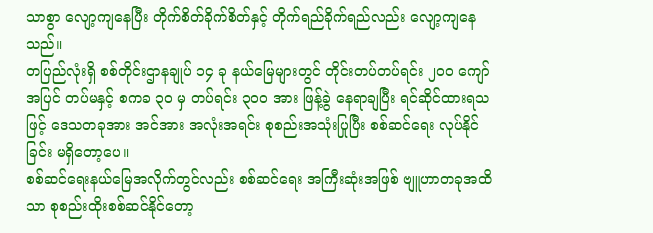သာစွာ လျော့ကျနေပြီး တိုက်စိတ်ခိုက်စိတ်နှင့် တိုက်ရည်ခိုက်ရည်လည်း လျော့ကျနေသည်။
တပြည်လုံးရှိ စစ်တိုင်းဌာနချုပ် ၁၄ ခု နယ်မြေများတွင် တိုင်းတပ်တပ်ရင်း ၂၀၀ ကျော်အပြင် တပ်မနှင့် စကခ ၃၀ မှ တပ်ရင်း ၃၀၀ အား ဖြန့်ခွဲ နေရာချပြီး ရင်ဆိုင်ထားရသဖြင့် ဒေသတခုအား အင်အား အလုံးအရင်း စုစည်းအသုံးပြုပြီး စစ်ဆင်ရေး လုပ်နိုင်ခြင်း မရှိတော့ပေ။
စစ်ဆင်ရေးနယ်မြေအလိုက်တွင်လည်း စစ်ဆင်ရေး အကြီးဆုံးအဖြစ် ဗျူဟာတခုအထိသာ စုစည်းထိုးစစ်ဆင်နိုင်တော့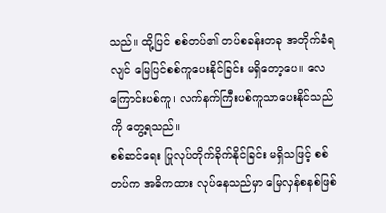သည်။ ထို့ပြင် စစ်တပ်၏ တပ်စခန်းတခု အတိုက်ခံရလျင် မြေပြင်စစ်ကူပေးနိုင်ခြင်း မရှိတော့ပေ။ လေကြောင်းပစ်ကူ၊ လက်နက်ကြီးပစ်ကူသာပေးနိုင်သည်ကို တွေ့ရသည်။
စစ်ဆင်ရေး ပြုလုပ်တိုက်ခိုက်နိုင်ခြင်း မရှိသဖြင့် စစ်တပ်က အဓိကထား လုပ်နေသည်မှာ မြေလှန်စနစ်ဖြစ်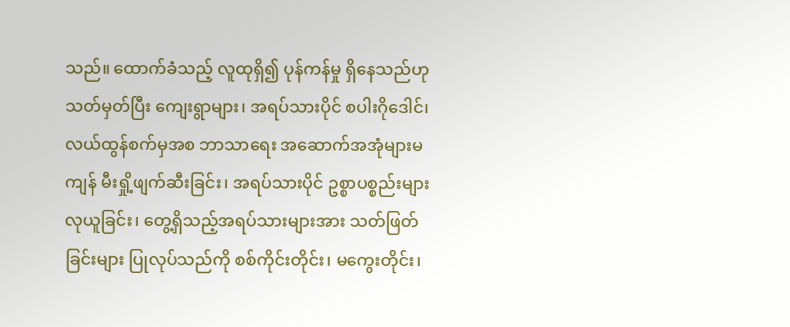သည်။ ထောက်ခံသည့် လူထုရှိ၍ ပုန်ကန်မှု ရှိနေသည်ဟု သတ်မှတ်ပြီး ကျေးရွာများ၊ အရပ်သားပိုင် စပါးဂိုဒေါင်၊ လယ်ထွန်စက်မှအစ ဘာသာရေး အဆောက်အအုံများမကျန် မီးရှို့ဖျက်ဆီးခြင်း၊ အရပ်သားပိုင် ဥစ္စာပစ္စည်းများ လုယူခြင်း၊ တွေ့ရှိသည့်အရပ်သားများအား သတ်ဖြတ်ခြင်းများ ပြုလုပ်သည်ကို စစ်ကိုင်းတိုင်း၊ မကွေးတိုင်း၊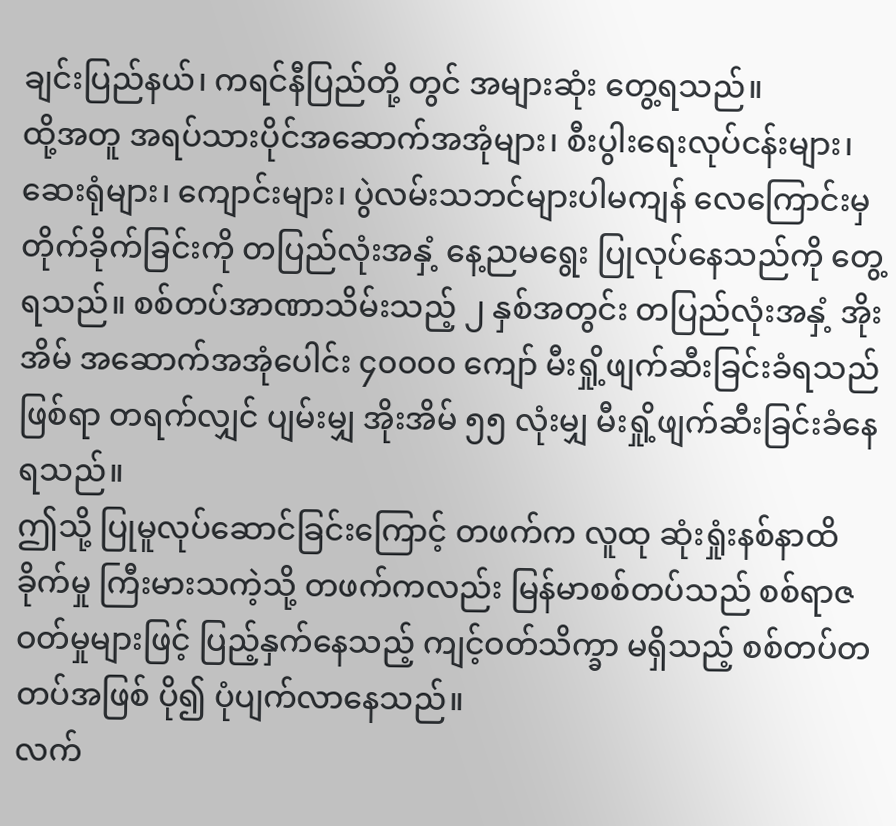ချင်းပြည်နယ်၊ ကရင်နီပြည်တို့ တွင် အများဆုံး တွေ့ရသည်။
ထို့အတူ အရပ်သားပိုင်အဆောက်အအုံများ၊ စီးပွါးရေးလုပ်ငန်းများ၊ ဆေးရုံများ၊ ကျောင်းများ၊ ပွဲလမ်းသဘင်များပါမကျန် လေကြောင်းမှ တိုက်ခိုက်ခြင်းကို တပြည်လုံးအနှံ့ နေ့ညမရွေး ပြုလုပ်နေသည်ကို တွေ့ရသည်။ စစ်တပ်အာဏာသိမ်းသည့် ၂ နှစ်အတွင်း တပြည်လုံးအနှံ့ အိုးအိမ် အဆောက်အအုံပေါင်း ၄၀၀၀၀ ကျော် မီးရှို့ဖျက်ဆီးခြင်းခံရသည်ဖြစ်ရာ တရက်လျှင် ပျမ်းမျှ အိုးအိမ် ၅၅ လုံးမျှ မီးရှို့ဖျက်ဆီးခြင်းခံနေရသည်။
ဤသို့ ပြုမူလုပ်ဆောင်ခြင်းကြောင့် တဖက်က လူထု ဆုံးရှုံးနစ်နာထိခိုက်မှု ကြီးမားသကဲ့သို့ တဖက်ကလည်း မြန်မာစစ်တပ်သည် စစ်ရာဇဝတ်မှုများဖြင့် ပြည့်နှက်နေသည့် ကျင့်ဝတ်သိက္ခာ မရှိသည့် စစ်တပ်တတပ်အဖြစ် ပို၍ ပုံပျက်လာနေသည်။
လက်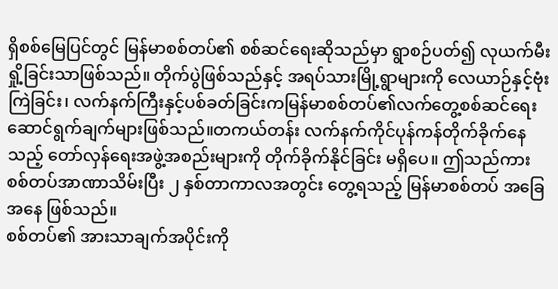ရှိစစ်မြေပြင်တွင် မြန်မာစစ်တပ်၏ စစ်ဆင်ရေးဆိုသည်မှာ ရွာစဉ်ပတ်၍ လုယက်မီးရှို့ခြင်းသာဖြစ်သည်။ တိုက်ပွဲဖြစ်သည်နှင့် အရပ်သားမြို့ရွာများကို လေယာဉ်နှင့်ဗုံးကြဲခြင်း၊ လက်နက်ကြီးနှင့်ပစ်ခတ်ခြင်းကမြန်မာစစ်တပ်၏လက်တွေ့စစ်ဆင်ရေးဆောင်ရွက်ချက်များဖြစ်သည်။တကယ်တန်း လက်နက်ကိုင်ပုန်ကန်တိုက်ခိုက်နေသည့် တော်လှန်ရေးအဖွဲ့အစည်းများကို တိုက်ခိုက်နိုင်ခြင်း မရှိပေ။ ဤသည်ကား စစ်တပ်အာဏာသိမ်းပြီး ၂ နှစ်တာကာလအတွင်း တွေ့ရသည့် မြန်မာစစ်တပ် အခြေအနေ ဖြစ်သည်။
စစ်တပ်၏ အားသာချက်အပိုင်းကို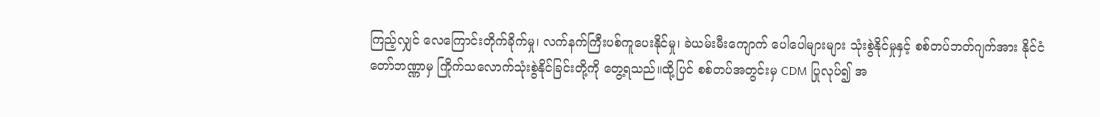ကြည့်လျှင် လေကြောင်းတိုက်ခိုက်မှု၊ လက်နက်ကြီးပစ်ကူပေးနိုင်မှု၊ ခဲယမ်းမီးကျောက် ပေါပေါများများ သုံးစွဲနိုင်မှုနှင့် စစ်တပ်ဘတ်ဂျက်အား နိုင်ငံတော်ဘဏ္ဏာမှ ကြိုက်သလောက်သုံးစွဲနိုင်ခြင်းတို့ကို တွေ့ရသည်။ထို့ပြင် စစ်တပ်အတွင်းမှ CDM ပြုလုပ်၍ အ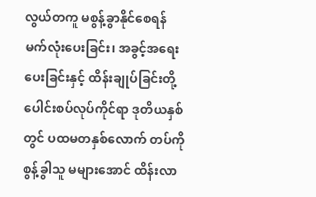လွယ်တကူ မစွန့်ခွာနိုင်စေရန် မက်လုံးပေးခြင်း၊ အခွင့်အရေး ပေးခြင်းနှင့် ထိန်းချုပ်ခြင်းတို့ ပေါင်းစပ်လုပ်ကိုင်ရာ ဒုတိယနှစ်တွင် ပထမတနှစ်လောက် တပ်ကို စွန့်ခွါသူ မများအောင် ထိန်းလာ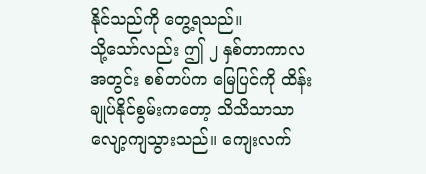နိုင်သည်ကို တွေ့ရသည်။
သို့သော်လည်း ဤ ၂ နှစ်တာကာလအတွင်း စစ်တပ်က မြေပြင်ကို ထိန်းချုပ်နိုင်စွမ်းကတော့ သိသိသာသာ လျော့ကျသွားသည်။ ကျေးလက်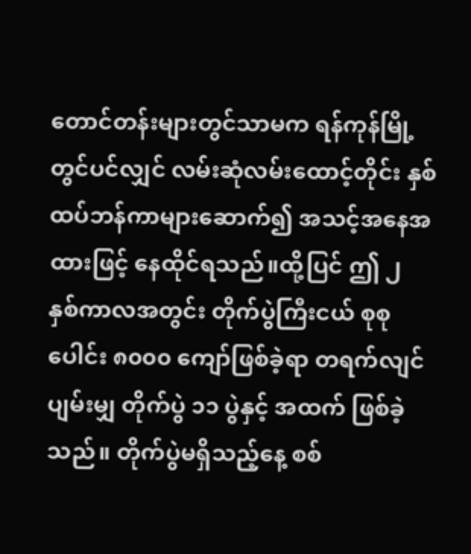တောင်တန်းများတွင်သာမက ရန်ကုန်မြို့တွင်ပင်လျှင် လမ်းဆုံလမ်းထောင့်တိုင်း နှစ်ထပ်ဘန်ကာများဆောက်၍ အသင့်အနေအထားဖြင့် နေထိုင်ရသည်။ထို့ပြင် ဤ ၂ နှစ်ကာလအတွင်း တိုက်ပွဲကြီးငယ် စုစုပေါင်း ၈၀၀၀ ကျော်ဖြစ်ခဲ့ရာ တရက်လျင် ပျမ်းမျှ တိုက်ပွဲ ၁၁ ပွဲနှင့် အထက် ဖြစ်ခဲ့သည်။ တိုက်ပွဲမရှိသည့်နေ့ စစ်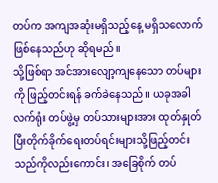တပ်က အကျအဆုံးမရှိသည့်နေ့ မရှိသလောက်ဖြစ်နေသည်ဟု ဆိုရမည်။
သို့ဖြစ်ရာ အင်အားလျော့ကျနေသော တပ်များကို ဖြည့်တင်းရန် ခက်ခဲနေသည်။ ယခုအခါ လက်ရုံး တပ်ဖွဲ့မှ တပ်သားများအား ထုတ်နှုတ်ပြီးတိုက်ခိုက်ရေးတပ်ရင်းများသို့ဖြည့်တင်းသည်ကိုလည်းကောင်း၊ အခြေစိုက် တပ်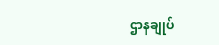ဌာနချုပ်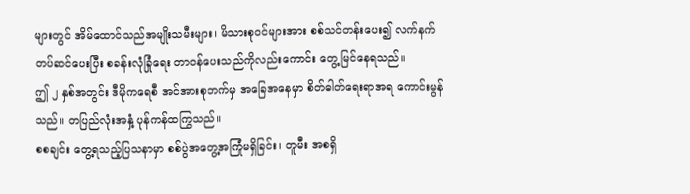များတွင် အိမ်ထောင်သည်အမျိုးသမီးများ၊ မိသားစုဝင်များအား စစ်သင်တန်းပေး၍ လက်နက်တပ်ဆင်ပေးပြီး စခန်းလုံခြုံရေး တာဝန်ပေးသည်ကိုလည်းကောင်း တွေ့မြင်နေရသည်။
ဤ ၂ နှစ်အတွင်း ဒီမိုကရေစီ အင်အားစုဘက်မှ အခြေအနေမှာ စိတ်ဓါတ်ရေးရာအရ ကောင်းမွန်သည်။ တပြည်လုံးအနှံ့ ပုန်ကန်ထကြွသည်။
စစချင်း တွေ့ရသည့်ပြသနာမှာ စစ်ပွဲအတွေ့အကြုံမရှိခြင်း၊ တူမီး အစရှိ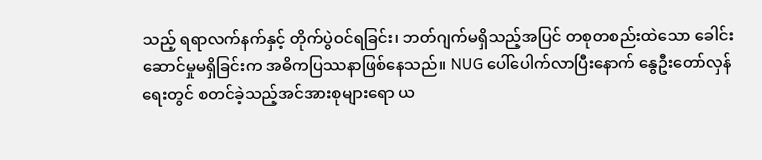သည့် ရရာလက်နက်နှင့် တိုက်ပွဲဝင်ရခြင်း၊ ဘတ်ဂျက်မရှိသည့်အပြင် တစုတစည်းထဲသော ခေါင်းဆောင်မှုမရှိခြင်းက အဓိကပြဿနာဖြစ်နေသည်။ NUG ပေါ်ပေါက်လာပြီးနောက် နွေဦးတော်လှန်ရေးတွင် စတင်ခဲ့သည့်အင်အားစုများရော ယ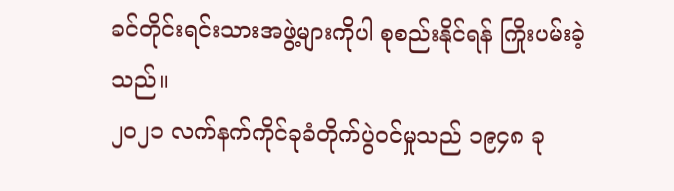ခင်တိုင်းရင်းသားအဖွဲ့များကိုပါ စုစည်းနိုင်ရန် ကြိုးပမ်းခဲ့သည်။
၂၀၂၁ လက်နက်ကိုင်ခုခံတိုက်ပွဲဝင်မှုသည် ၁၉၄၈ ခု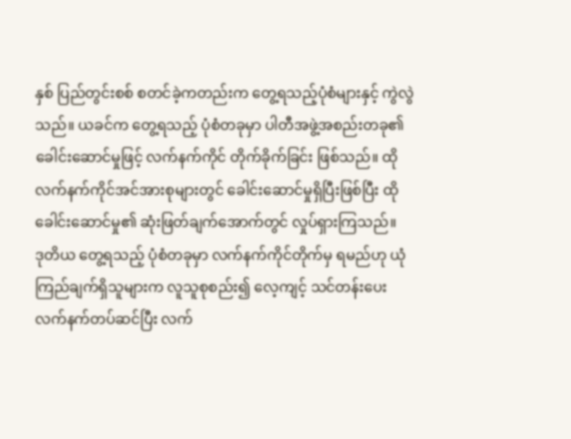နှစ် ပြည်တွင်းစစ် စတင်ခဲ့ကတည်းက တွေ့ရသည့်ပုံစံများနှင့် ကွဲလွဲသည်။ ယခင်က တွေ့ရသည့် ပုံစံတခုမှာ ပါတီအဖွဲ့အစည်းတခု၏ ခေါင်းဆောင်မှုဖြင့် လက်နက်ကိုင် တိုက်ခိုက်ခြင်း ဖြစ်သည်။ ထိုလက်နက်ကိုင်အင်အားစုများတွင် ခေါင်းဆောင်မှုရှိပြီးဖြစ်ပြီး ထိုခေါင်းဆောင်မှု၏ ဆုံးဖြတ်ချက်အောက်တွင် လှုပ်ရှားကြသည်။
ဒုတိယ တွေ့ရသည့် ပုံစံတခုမှာ လက်နက်ကိုင်တိုက်မှ ရမည်ဟု ယုံကြည်ချက်ရှိသူများက လူသူစုစည်း၍ လေ့ကျင့် သင်တန်းပေး လက်နက်တပ်ဆင်ပြီး လက်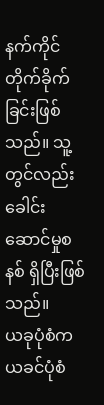နက်ကိုင် တိုက်ခိုက်ခြင်းဖြစ်သည်။ သူ့တွင်လည်း ခေါင်းဆောင်မှုစနစ် ရှိပြီးဖြစ်သည်။
ယခုပုံစံက ယခင်ပုံစံ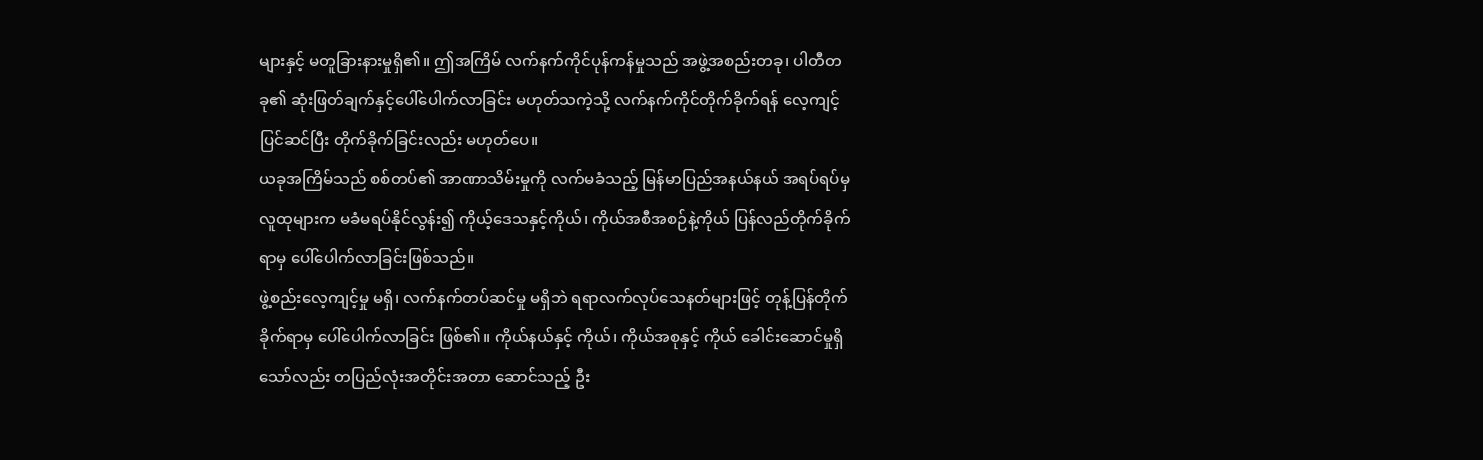များနှင့် မတူခြားနားမှုရှိ၏။ ဤအကြိမ် လက်နက်ကိုင်ပုန်ကန်မှုသည် အဖွဲ့အစည်းတခု၊ ပါတီတခု၏ ဆုံးဖြတ်ချက်နှင့်ပေါ်ပေါက်လာခြင်း မဟုတ်သကဲ့သို့ လက်နက်ကိုင်တိုက်ခိုက်ရန် လေ့ကျင့်ပြင်ဆင်ပြီး တိုက်ခိုက်ခြင်းလည်း မဟုတ်ပေ။
ယခုအကြိမ်သည် စစ်တပ်၏ အာဏာသိမ်းမှုကို လက်မခံသည့် မြန်မာပြည်အနယ်နယ် အရပ်ရပ်မှ လူထုများက မခံမရပ်နိုင်လွန်း၍ ကိုယ့်ဒေသနှင့်ကိုယ်၊ ကိုယ်အစီအစဉ်နဲ့ကိုယ် ပြန်လည်တိုက်ခိုက်ရာမှ ပေါ်ပေါက်လာခြင်းဖြစ်သည်။
ဖွဲ့စည်းလေ့ကျင့်မှု မရှိ၊ လက်နက်တပ်ဆင်မှု မရှိဘဲ ရရာလက်လုပ်သေနတ်များဖြင့် တုန့်ပြန်တိုက်ခိုက်ရာမှ ပေါ်ပေါက်လာခြင်း ဖြစ်၏။ ကိုယ်နယ်နှင့် ကိုယ်၊ ကိုယ်အစုနှင့် ကိုယ် ခေါင်းဆောင်မှုရှိသော်လည်း တပြည်လုံးအတိုင်းအတာ ဆောင်သည့် ဦး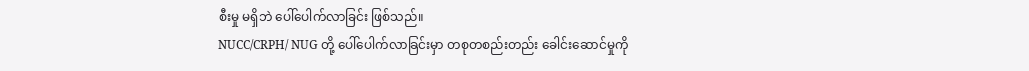စီးမှု မရှိဘဲ ပေါ်ပေါက်လာခြင်း ဖြစ်သည်။
NUCC/CRPH/ NUG တို့ ပေါ်ပေါက်လာခြင်းမှာ တစုတစည်းတည်း ခေါင်းဆောင်မှုကို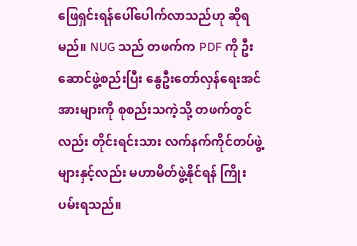ဖြေရှင်းရန်ပေါ်ပေါက်လာသည်ဟု ဆိုရမည်။ NUG သည် တဖက်က PDF ကို ဦးဆောင်ဖွဲ့စည်းပြီး နွေဦးတော်လှန်ရေးအင်အားများကို စုစည်းသကဲ့သို့ တဖက်တွင်လည်း တိုင်းရင်းသား လက်နက်ကိုင်တပ်ဖွဲ့များနှင့်လည်း မဟာမိတ်ဖွဲ့နိုင်ရန် ကြိုးပမ်းရသည်။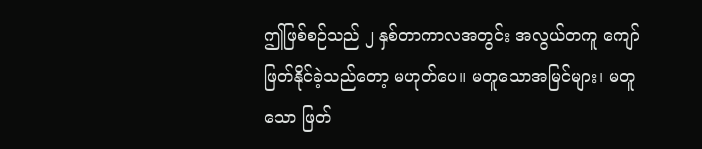ဤဖြစ်စဉ်သည် ၂ နှစ်တာကာလအတွင်း အလွယ်တကူ ကျော်ဖြတ်နိုင်ခဲ့သည်တော့ မဟုတ်ပေ။ မတူသောအမြင်များ၊ မတူသော ဖြတ်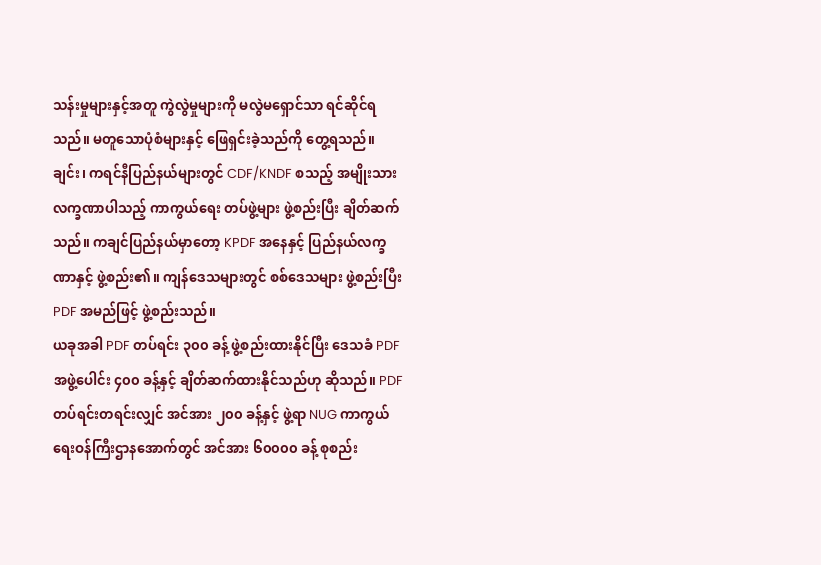သန်းမှုများနှင့်အတူ ကွဲလွဲမှုများကို မလွဲမရှောင်သာ ရင်ဆိုင်ရသည်။ မတူသောပုံစံများနှင့် ဖြေရှင်းခဲ့သည်ကို တွေ့ရသည်။
ချင်း၊ ကရင်နီပြည်နယ်များတွင် CDF/KNDF စသည့် အမျိုးသား လက္ခဏာပါသည့် ကာကွယ်ရေး တပ်ဖွဲ့များ ဖွဲ့စည်းပြီး ချိတ်ဆက်သည်။ ကချင်ပြည်နယ်မှာတော့ KPDF အနေနှင့် ပြည်နယ်လက္ခဏာနှင့် ဖွဲ့စည်း၏။ ကျန်ဒေသများတွင် စစ်ဒေသများ ဖွဲ့စည်းပြီး PDF အမည်ဖြင့် ဖွဲ့စည်းသည်။
ယခုအခါ PDF တပ်ရင်း ၃၀၀ ခန့် ဖွဲ့စည်းထားနိုင်ပြီး ဒေသခံ PDF အဖွဲ့ပေါင်း ၄၀၀ ခန့်နှင့် ချိတ်ဆက်ထားနိုင်သည်ဟု ဆိုသည်။ PDF တပ်ရင်းတရင်းလျှင် အင်အား ၂၀၀ ခန့်နှင့် ဖွဲ့ရာ NUG ကာကွယ်ရေးဝန်ကြီးဌာနအောက်တွင် အင်အား ၆၀၀၀၀ ခန့် စုစည်း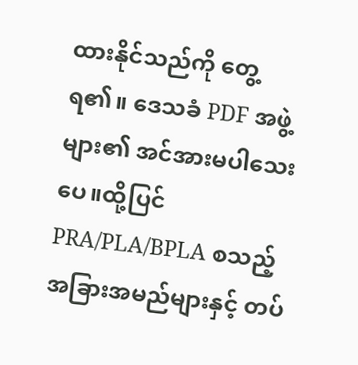ထားနိုင်သည်ကို တွေ့ရ၏။ ဒေသခံ PDF အဖွဲ့များ၏ အင်အားမပါသေးပေ။ထို့ပြင် PRA/PLA/BPLA စသည့် အခြားအမည်များနှင့် တပ်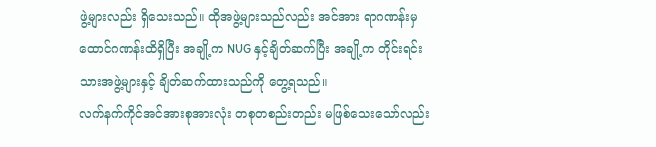ဖွဲ့များလည်း ရှိသေးသည်။ ထိုအဖွဲ့များသည်လည်း အင်အား ရာဂဏန်းမှ ထောင်ဂဏန်းထိရှိပြီး အချို့က NUG နှင့်ချိတ်ဆက်ပြီး အချို့က တိုင်းရင်းသားအဖွဲ့များနှင့် ချိတ်ဆက်ထားသည်ကို တွေ့ရသည်။
လက်နက်ကိုင်အင်အားစုအားလုံး တစုတစည်းတည်း မဖြစ်သေးသော်လည်း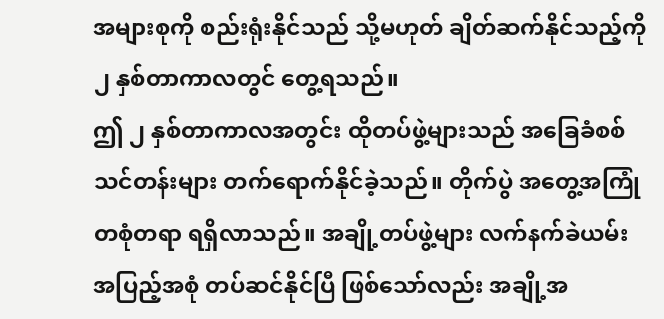အများစုကို စည်းရုံးနိုင်သည် သို့မဟုတ် ချိတ်ဆက်နိုင်သည့်ကို ၂ နှစ်တာကာလတွင် တွေ့ရသည်။
ဤ ၂ နှစ်တာကာလအတွင်း ထိုတပ်ဖွဲ့များသည် အခြေခံစစ်သင်တန်းများ တက်ရောက်နိုင်ခဲ့သည်။ တိုက်ပွဲ အတွေ့အကြုံ တစုံတရာ ရရှိလာသည်။ အချို့တပ်ဖွဲ့များ လက်နက်ခဲယမ်း အပြည့်အစုံ တပ်ဆင်နိုင်ပြီ ဖြစ်သော်လည်း အချို့အ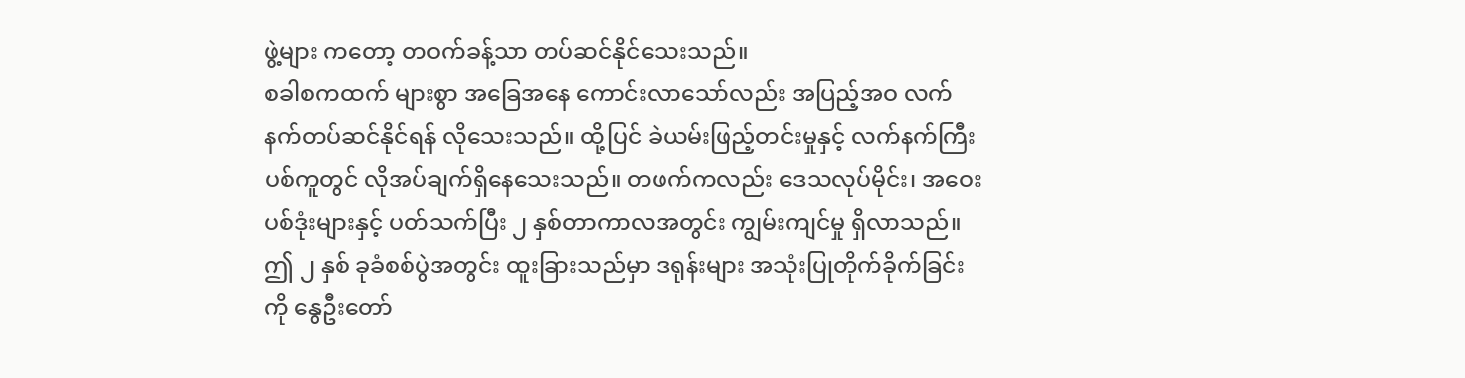ဖွဲ့များ ကတော့ တဝက်ခန့်သာ တပ်ဆင်နိုင်သေးသည်။
စခါစကထက် များစွာ အခြေအနေ ကောင်းလာသော်လည်း အပြည့်အဝ လက်နက်တပ်ဆင်နိုင်ရန် လိုသေးသည်။ ထို့ပြင် ခဲယမ်းဖြည့်တင်းမှုနှင့် လက်နက်ကြီးပစ်ကူတွင် လိုအပ်ချက်ရှိနေသေးသည်။ တဖက်ကလည်း ဒေသလုပ်မိုင်း၊ အဝေးပစ်ဒုံးများနှင့် ပတ်သက်ပြီး ၂ နှစ်တာကာလအတွင်း ကျွမ်းကျင်မှု ရှိလာသည်။
ဤ ၂ နှစ် ခုခံစစ်ပွဲအတွင်း ထူးခြားသည်မှာ ဒရုန်းများ အသုံးပြုတိုက်ခိုက်ခြင်းကို နွေဦးတော်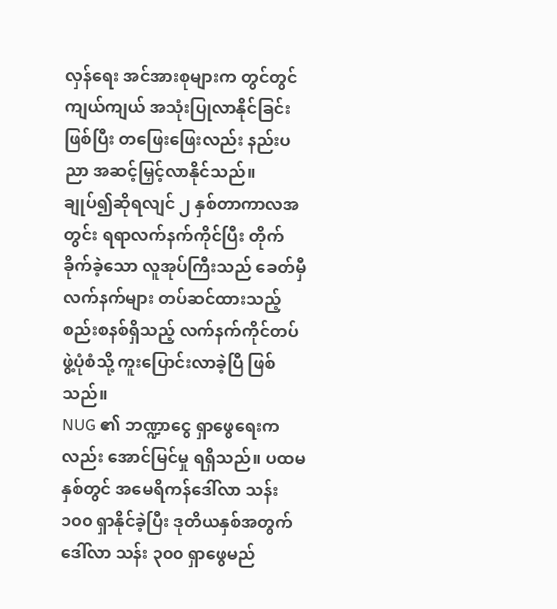လှန်ရေး အင်အားစုများက တွင်တွင်ကျယ်ကျယ် အသုံးပြုလာနိုင်ခြင်းဖြစ်ပြီး တဖြေးဖြေးလည်း နည်းပညာ အဆင့်မြှင့်လာနိုင်သည်။
ချုပ်၍ဆိုရလျင် ၂ နှစ်တာကာလအတွင်း ရရာလက်နက်ကိုင်ပြီး တိုက်ခိုက်ခဲ့သော လူအုပ်ကြီးသည် ခေတ်မှီ လက်နက်များ တပ်ဆင်ထားသည့် စည်းစနစ်ရှိသည့် လက်နက်ကိုင်တပ်ဖွဲ့ပုံစံသို့ ကူးပြောင်းလာခဲ့ပြီ ဖြစ်သည်။
NUG ၏ ဘဏ္ဍာငွေ ရှာဖွေရေးကလည်း အောင်မြင်မှု ရရှိသည်။ ပထမနှစ်တွင် အမေရိကန်ဒေါ်လာ သန်း ၁၀၀ ရှာနိုင်ခဲ့ပြီး ဒုတိယနှစ်အတွက် ဒေါ်လာ သန်း ၃၀၀ ရှာဖွေမည်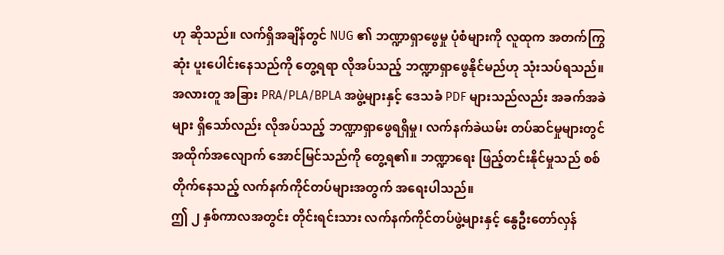ဟု ဆိုသည်။ လက်ရှိအချိန်တွင် NUG ၏ ဘဏ္ဍာရှာဖွေမှု ပုံစံများကို လူထုက အတက်ကြွဆုံး ပူးပေါင်းနေသည်ကို တွေ့ရရာ လိုအပ်သည့် ဘဏ္ဍာရှာဖွေနိုင်မည်ဟု သုံးသပ်ရသည်။
အလားတူ အခြား PRA/PLA/BPLA အဖွဲ့များနှင့် ဒေသခံ PDF များသည်လည်း အခက်အခဲများ ရှိသော်လည်း လိုအပ်သည့် ဘဏ္ဍာရှာဖွေရရှိမှု၊ လက်နက်ခဲယမ်း တပ်ဆင်မှုများတွင် အထိုက်အလျောက် အောင်မြင်သည်ကို တွေ့ရ၏။ ဘဏ္ဍာရေး ဖြည့်တင်းနိုင်မှုသည် စစ်တိုက်နေသည့် လက်နက်ကိုင်တပ်များအတွက် အရေးပါသည်။
ဤ ၂ နှစ်ကာလအတွင်း တိုင်းရင်းသား လက်နက်ကိုင်တပ်ဖွဲ့များနှင့် နွေဦးတော်လှန်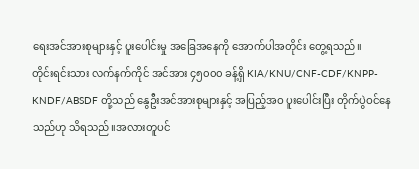ရေးအင်အားစုများနှင့် ပူးပေါင်းမှု အခြေအနေကို အောက်ပါအတိုင်း တွေ့ရသည်။
တိုင်းရင်းသား လက်နက်ကိုင် အင်အား ၄၅၀၀၀ ခန့်ရှိ KIA/KNU/CNF-CDF/KNPP-KNDF/ABSDF တို့သည် နွေဦးအင်အားစုများနှင့် အပြည့်အဝ ပူးပေါင်းပြီး တိုက်ပွဲဝင်နေသည်ဟု သိရသည်။အလားတူပင်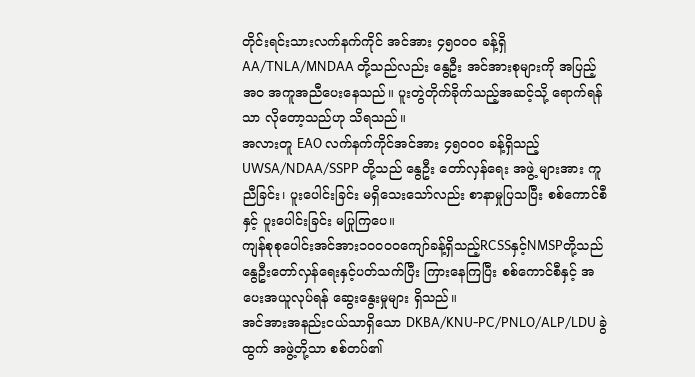တိုင်းရင်းသားလက်နက်ကိုင် အင်အား ၄၅၀၀၀ ခန့်ရှိ AA/TNLA/MNDAA တို့သည်လည်း နွေဦး အင်အားစုများကို အပြည့်အဝ အကူအညီပေးနေသည်။ ပူးတွဲတိုက်ခိုက်သည့်အဆင့်သို့ ရောက်ရန်သာ လိုတော့သည်ဟု သိရသည်။
အလားတူ EAO လက်နက်ကိုင်အင်အား ၄၅၀၀၀ ခန့်ရှိသည့် UWSA/NDAA/SSPP တို့သည် နွေဦး တော်လှန်ရေး အဖွဲ့ များအား ကူညီခြင်း၊ ပူးပေါင်းခြင်း မရှိသေးသော်လည်း စာနာမှုပြသပြီး စစ်ကောင်စီနှင့် ပူးပေါင်းခြင်း မပြုကြပေ။
ကျန်စုစုပေါင်းအင်အား၁၀၀၀၀ကျော်ခန့်ရှိသည့်RCSSနှင့်NMSPတို့သည်နွေဦးတော်လှန်ရေးနှင့်ပတ်သက်ပြီး ကြားနေကြပြီး စစ်ကောင်စီနှင့် အပေးအယူလုပ်ရန် ဆွေးနွေးမှုများ ရှိသည်။
အင်အားအနည်းငယ်သာရှိသော DKBA/KNU-PC/PNLO/ALP/LDU ခွဲထွက် အဖွဲ့တို့သာ စစ်တပ်၏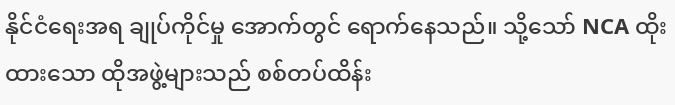နိုင်ငံရေးအရ ချုပ်ကိုင်မှု အောက်တွင် ရောက်နေသည်။ သို့သော် NCA ထိုးထားသော ထိုအဖွဲ့များသည် စစ်တပ်ထိန်း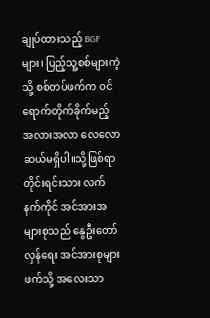ချုပ်ထားသည့် BGF များ၊ ပြည့်သူ့စစ်များကဲ့သို့ စစ်တပ်ဖက်က ဝင်ရောက်တိုက်ခိုက်မည့် အလားအလာ လေလောဆယ်မရှိပါ။သို့ဖြစ်ရာ တိုင်းရင်းသား လက်နက်ကိုင် အင်အားအများစုသည် နွေဦးတော်လှန်ရေး အင်အားစုများဖက်သို့ အလေးသာ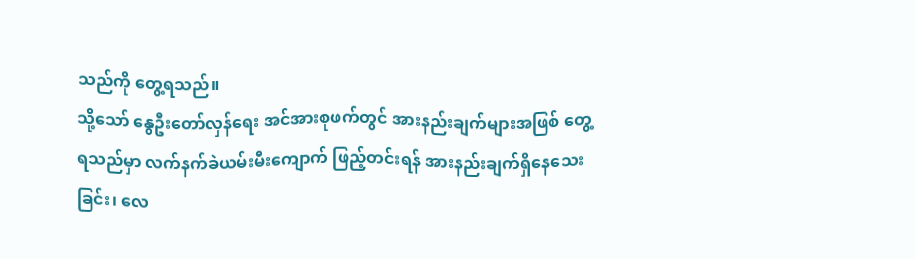သည်ကို တွေ့ရသည်။
သို့သော် နွေဦးတော်လှန်ရေး အင်အားစုဖက်တွင် အားနည်းချက်များအဖြစ် တွေ့ရသည်မှာ လက်နက်ခဲယမ်းမီးကျောက် ဖြည့်တင်းရန် အားနည်းချက်ရှိနေသေးခြင်း၊ လေ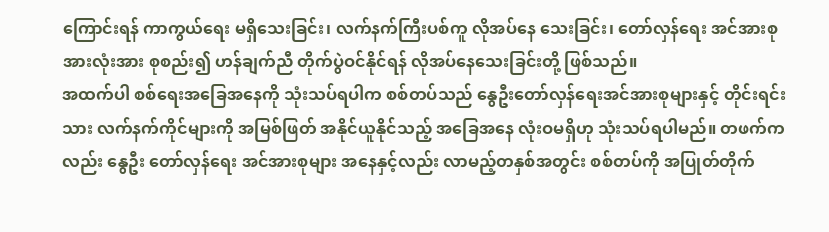ကြောင်းရန် ကာကွယ်ရေး မရှိသေးခြင်း၊ လက်နက်ကြီးပစ်ကူ လိုအပ်နေ သေးခြင်း၊ တော်လှန်ရေး အင်အားစု အားလုံးအား စုစည်း၍ ဟန်ချက်ညီ တိုက်ပွဲဝင်နိုင်ရန် လိုအပ်နေသေးခြင်းတို့ ဖြစ်သည်။
အထက်ပါ စစ်ရေးအခြေအနေကို သုံးသပ်ရပါက စစ်တပ်သည် နွေဦးတော်လှန်ရေးအင်အားစုများနှင့် တိုင်းရင်းသား လက်နက်ကိုင်များကို အမြစ်ဖြတ် အနိုင်ယူနိုင်သည့် အခြေအနေ လုံးဝမရှိဟု သုံးသပ်ရပါမည်။ တဖက်ကလည်း နွေဦး တော်လှန်ရေး အင်အားစုများ အနေနှင့်လည်း လာမည့်တနှစ်အတွင်း စစ်တပ်ကို အပြုတ်တိုက်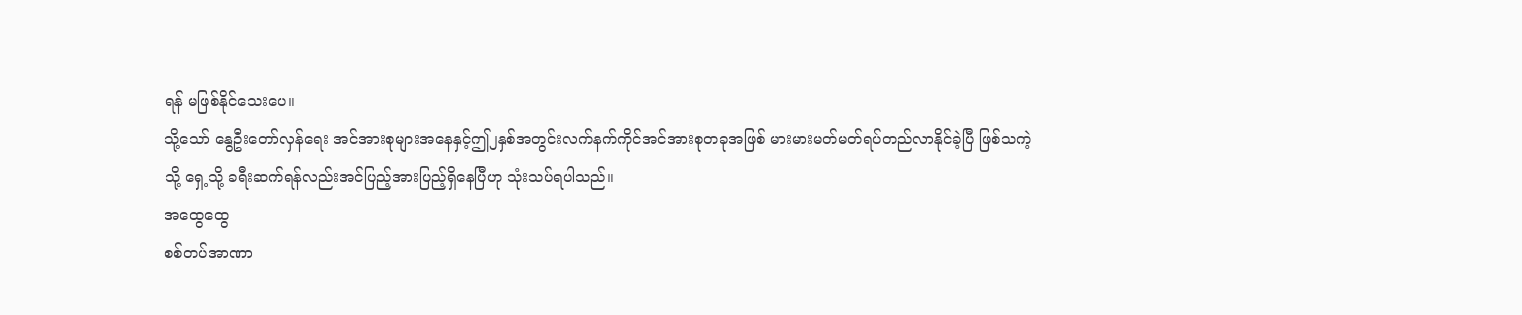ရန် မဖြစ်နိုင်သေးပေ။
သို့သော် နွေဦးတော်လှန်ရေး အင်အားစုများအနေနှင့်ဤ၂နှစ်အတွင်းလက်နက်ကိုင်အင်အားစုတခုအဖြစ် မားမားမတ်မတ်ရပ်တည်လာနိုင်ခဲ့ပြီ ဖြစ်သကဲ့သို့ ရှေ့သို့ ခရီးဆက်ရန်လည်းအင်ပြည့်အားပြည့်ရှိနေပြီဟု သုံးသပ်ရပါသည်။
အထွေထွေ
စစ်တပ်အာဏာ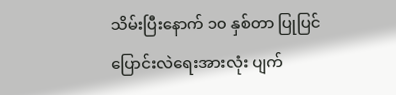သိမ်းပြီးနောက် ၁၀ နှစ်တာ ပြုပြင်ပြောင်းလဲရေးအားလုံး ပျက်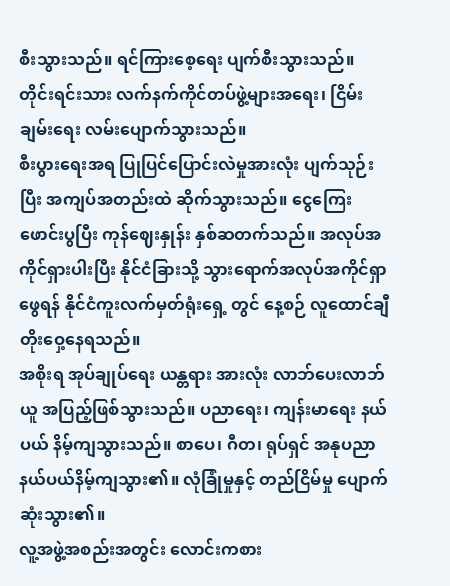စီးသွားသည်။ ရင်ကြားစေ့ရေး ပျက်စီးသွားသည်။ တိုင်းရင်းသား လက်နက်ကိုင်တပ်ဖွဲ့များအရေး၊ ငြိမ်းချမ်းရေး လမ်းပျောက်သွားသည်။
စီးပွားရေးအရ ပြုပြင်ပြောင်းလဲမှုအားလုံး ပျက်သုဉ်းပြီး အကျပ်အတည်းထဲ ဆိုက်သွားသည်။ ငွေကြေးဖောင်းပွပြီး ကုန်ဈေးနှုန်း နှစ်ဆတက်သည်။ အလုပ်အကိုင်ရှားပါးပြီး နိုင်ငံခြားသို့ သွားရောက်အလုပ်အကိုင်ရှာဖွေရန် နိုင်ငံကူးလက်မှတ်ရုံးရှေ့ တွင် နေ့စဉ် လူထောင်ချီ တိုးဝှေ့နေရသည်။
အစိုးရ အုပ်ချုပ်ရေး ယန္တရား အားလုံး လာဘ်ပေးလာဘ်ယူ အပြည့်ဖြစ်သွားသည်။ ပညာရေး၊ ကျန်းမာရေး နယ်ပယ် နိမ့်ကျသွားသည်။ စာပေ၊ ဂီတ၊ ရုပ်ရှင် အနုပညာနယ်ပယ်နိမ့်ကျသွား၏။ လုံခြုံမှုနှင့် တည်ငြိမ်မှု ပျောက်ဆုံးသွား၏။
လူ့အဖွဲ့အစည်းအတွင်း လောင်းကစား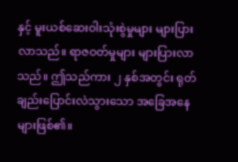နှင့် မူးယစ်ဆေးဝါးသုံးစွဲမှုများ များပြားလာသည်။ ရာဇဝတ်မှုများ များပြားလာသည်။ ဤသည်ကား ၂ နှစ်အတွင်း ရုတ်ချည်းပြောင်းလဲသွားသော အခြေအနေများဖြစ်၏။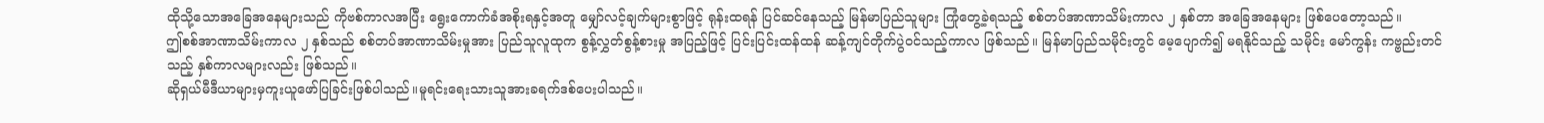ထိုသို့သောအခြေအနေများသည် ကိုဗစ်ကာလအပြီး ရွေးကောက်ခံအစိုးရနှင့်အတူ မျှော်လင့်ချက်များစွာဖြင့် ရုန်းထရန် ပြင်ဆင်နေသည့် မြန်မာပြည်သူများ ကြုံတွေ့ခဲ့ရသည့် စစ်တပ်အာဏာသိမ်းကာလ ၂ နှစ်တာ အခြေအနေများ ဖြစ်ပေတော့သည်။
ဤစစ်အာဏာသိမ်းကာလ ၂ နှစ်သည် စစ်တပ်အာဏာသိမ်းမှုအား ပြည်သူလူထုက စွန့်လွှတ်စွန့်စားမှု အပြည့်ဖြင့် ပြင်းပြင်းထန်ထန် ဆန့်ကျင်တိုက်ပွဲဝင်သည့်ကာလ ဖြစ်သည်။ မြန်မာပြည်သမိုင်းတွင် မေ့ပျောက်၍ မရနိုင်သည့် သမိုင်း မော်ကွန်း ကဗ္ဗည်းတင်သည့် နှစ်ကာလများလည်း ဖြစ်သည်။
ဆိုရှယ်မီဒီယာများမှကူးယူဖော်ပြခြင်းဖြစ်ပါသည်။မူရင်းရေးသားသူအားခရက်ဒစ်ပေးပါသည်။